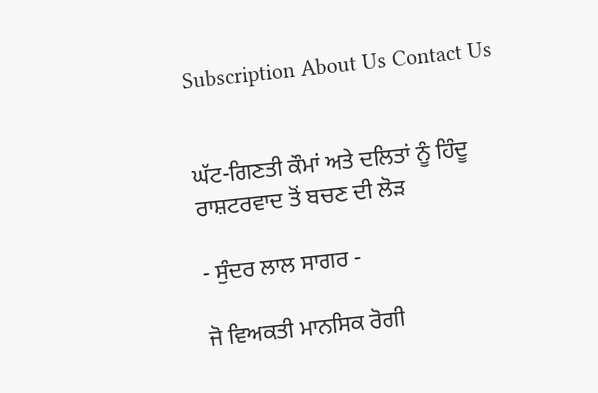Subscription About Us Contact Us


ਘੱਟ-ਗਿਣਤੀ ਕੌਮਾਂ ਅਤੇ ਦਲਿਤਾਂ ਨੂੰ ਹਿੰਦੂ ਰਾਸ਼ਟਰਵਾਦ ਤੋਂ ਬਚਣ ਦੀ ਲੋੜ

- ਸੁੰਦਰ ਲਾਲ ਸਾਗਰ -

ਜੋ ਵਿਅਕਤੀ ਮਾਨਸਿਕ ਰੋਗੀ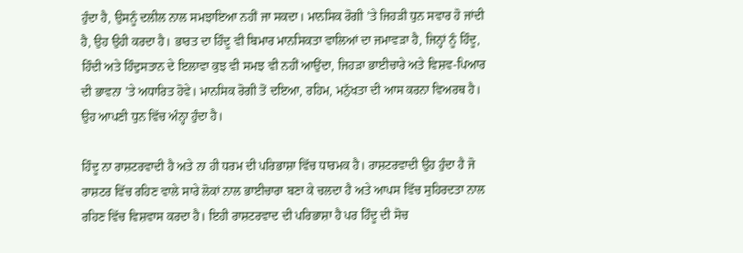ਹੁੰਦਾ ਹੈ, ਉਸਨੂੰ ਦਲੀਲ ਨਾਲ ਸਮਝਾਇਆ ਨਹੀਂ ਜਾ ਸਕਦਾ। ਮਾਨਸਿਕ ਰੋਗੀ ’ਤੇ ਜਿਹੜੀ ਧੁਨ ਸਵਾਰ ਹੋ ਜਾਂਦੀ ਹੈ, ਉਹ ਉਹੀ ਕਰਦਾ ਹੈ। ਭਾਰਤ ਦਾ ਹਿੰਦੂ ਵੀ ਬਿਮਾਰ ਮਾਨਸਿਕਤਾ ਵਾਲਿਆਂ ਦਾ ਜਮਾਵੜਾ ਹੈ, ਜਿਨ੍ਹਾਂ ਨੂੰ ਹਿੰਦੂ, ਹਿੰਦੀ ਅਤੇ ਹਿੰਦੁਸਤਾਨ ਦੇ ਇਲਾਵਾ ਕੁਝ ਵੀ ਸਮਝ ਵੀ ਨਹੀਂ ਆਉਂਦਾ, ਜਿਹੜਾ ਭਾਈਚਾਰੇ ਅਤੇ ਵਿਸ਼ਵ-ਪਿਆਰ ਦੀ ਭਾਵਨਾ ’ਤੇ ਅਧਾਰਿਤ ਹੋਵੇ। ਮਾਨਸਿਕ ਰੋਗੀ ਤੋਂ ਦਇਆ, ਰਹਿਮ, ਮਨੁੱਖਤਾ ਦੀ ਆਸ ਕਰਨਾ ਵਿਅਰਥ ਹੈ। ਉਹ ਆਪਣੀ ਧੁਨ ਵਿੱਚ ਅੰਨ੍ਹਾ ਹੁੰਦਾ ਹੈ।

ਹਿੰਦੂ ਨਾ ਰਾਸ਼ਟਰਵਾਦੀ ਹੈ ਅਤੇ ਨਾ ਹੀ ਧਰਮ ਦੀ ਪਰਿਭਾਸ਼ਾ ਵਿੱਚ ਧਾਰਮਕ ਹੈ। ਰਾਸ਼ਟਰਵਾਦੀ ਉਹ ਹੁੰਦਾ ਹੈ ਜੋ ਰਾਸ਼ਟਰ ਵਿੱਚ ਰਹਿਣ ਵਾਲੇ ਸਾਰੇ ਲੋਕਾਂ ਨਾਲ ਭਾਈਚਾਰਾ ਬਣਾ ਕੇ ਚਲਦਾ ਹੈ ਅਤੇ ਆਪਸ ਵਿੱਚ ਸੁਹਿਰਦਤਾ ਨਾਲ ਰਹਿਣ ਵਿੱਚ ਵਿਸ਼ਵਾਸ ਕਰਦਾ ਹੈ। ਇਹੀ ਰਾਸ਼ਟਰਵਾਦ ਦੀ ਪਰਿਭਾਸ਼ਾ ਹੈ ਪਰ ਹਿੰਦੂ ਦੀ ਸੋਚ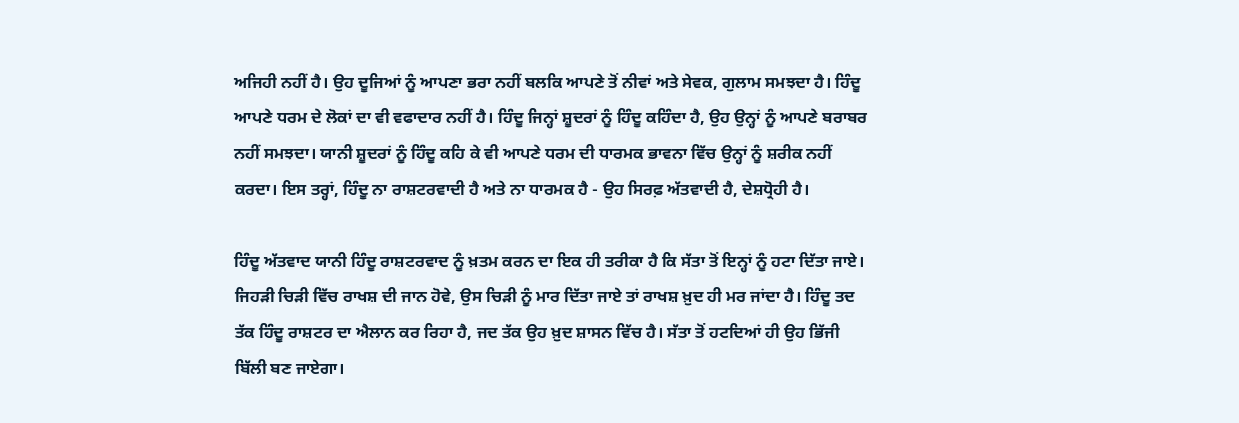ਅਜਿਹੀ ਨਹੀਂ ਹੈ। ਉਹ ਦੂਜਿਆਂ ਨੂੰ ਆਪਣਾ ਭਰਾ ਨਹੀਂ ਬਲਕਿ ਆਪਣੇ ਤੋਂ ਨੀਵਾਂ ਅਤੇ ਸੇਵਕ, ਗੁਲਾਮ ਸਮਝਦਾ ਹੈ। ਹਿੰਦੂ ਆਪਣੇ ਧਰਮ ਦੇ ਲੋਕਾਂ ਦਾ ਵੀ ਵਫਾਦਾਰ ਨਹੀਂ ਹੈ। ਹਿੰਦੂ ਜਿਨ੍ਹਾਂ ਸ਼ੂਦਰਾਂ ਨੂੰ ਹਿੰਦੂ ਕਹਿੰਦਾ ਹੈ, ਉਹ ਉਨ੍ਹਾਂ ਨੂੰ ਆਪਣੇ ਬਰਾਬਰ ਨਹੀਂ ਸਮਝਦਾ। ਯਾਨੀ ਸ਼ੂਦਰਾਂ ਨੂੰ ਹਿੰਦੂ ਕਹਿ ਕੇ ਵੀ ਆਪਣੇ ਧਰਮ ਦੀ ਧਾਰਮਕ ਭਾਵਨਾ ਵਿੱਚ ਉਨ੍ਹਾਂ ਨੂੰ ਸ਼ਰੀਕ ਨਹੀਂ ਕਰਦਾ। ਇਸ ਤਰ੍ਹਾਂ, ਹਿੰਦੂ ਨਾ ਰਾਸ਼ਟਰਵਾਦੀ ਹੈ ਅਤੇ ਨਾ ਧਾਰਮਕ ਹੈ - ਉਹ ਸਿਰਫ਼ ਅੱਤਵਾਦੀ ਹੈ, ਦੇਸ਼ਧ੍ਰੋਹੀ ਹੈ।

ਹਿੰਦੂ ਅੱਤਵਾਦ ਯਾਨੀ ਹਿੰਦੂ ਰਾਸ਼ਟਰਵਾਦ ਨੂੰ ਖ਼ਤਮ ਕਰਨ ਦਾ ਇਕ ਹੀ ਤਰੀਕਾ ਹੈ ਕਿ ਸੱਤਾ ਤੋਂ ਇਨ੍ਹਾਂ ਨੂੰ ਹਟਾ ਦਿੱਤਾ ਜਾਏ। ਜਿਹੜੀ ਚਿੜੀ ਵਿੱਚ ਰਾਖਸ਼ ਦੀ ਜਾਨ ਹੋਵੇ, ਉਸ ਚਿੜੀ ਨੂੰ ਮਾਰ ਦਿੱਤਾ ਜਾਏ ਤਾਂ ਰਾਖਸ਼ ਖ਼ੁਦ ਹੀ ਮਰ ਜਾਂਦਾ ਹੈ। ਹਿੰਦੂ ਤਦ ਤੱਕ ਹਿੰਦੂ ਰਾਸ਼ਟਰ ਦਾ ਐਲਾਨ ਕਰ ਰਿਹਾ ਹੈ, ਜਦ ਤੱਕ ਉਹ ਖ਼ੁਦ ਸ਼ਾਸਨ ਵਿੱਚ ਹੈ। ਸੱਤਾ ਤੋਂ ਹਟਦਿਆਂ ਹੀ ਉਹ ਭਿੱਜੀ ਬਿੱਲੀ ਬਣ ਜਾਏਗਾ।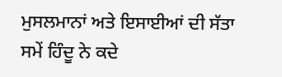ਮੁਸਲਮਾਨਾਂ ਅਤੇ ਇਸਾਈਆਂ ਦੀ ਸੱਤਾ ਸਮੇਂ ਹਿੰਦੂ ਨੇ ਕਦੇ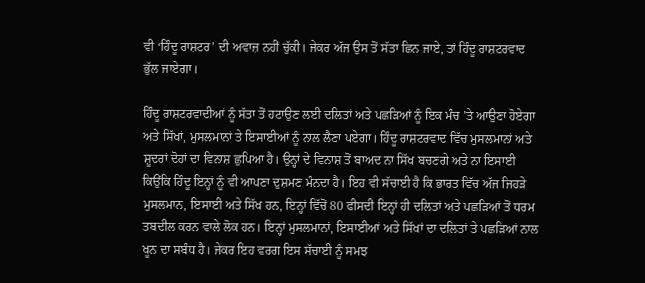ਵੀ ‘ਹਿੰਦੂ ਰਾਸ਼ਟਰ’ ਦੀ ਅਵਾਜ਼ ਨਹੀਂ ਚੁੱਕੀ। ਜੇਕਰ ਅੱਜ ਉਸ ਤੋਂ ਸੱਤਾ ਛਿਨ ਜਾਏ, ਤਾਂ ਹਿੰਦੂ ਰਾਸ਼ਟਰਵਾਦ ਭੁੱਲ ਜਾਏਗਾ।

ਹਿੰਦੂ ਰਾਸ਼ਟਰਵਾਦੀਆਂ ਨੂੰ ਸੱਤਾ ਤੋਂ ਹਟਾਉਣ ਲਈ ਦਲਿਤਾਂ ਅਤੇ ਪਛੜਿਆਂ ਨੂੰ ਇਕ ਮੰਚ ’ਤੇ ਆਉਣਾ ਹੋਏਗਾ ਅਤੇ ਸਿੱਖਾਂ, ਮੁਸਲਮਾਨਾਂ ਤੇ ਇਸਾਈਆਂ ਨੂੰ ਨਾਲ ਲੈਣਾ ਪਏਗਾ। ਹਿੰਦੂ ਰਾਸ਼ਟਰਵਾਦ ਵਿੱਚ ਮੁਸਲਮਾਨਾਂ ਅਤੇ ਸ਼ੂਦਰਾਂ ਦੋਹਾਂ ਦਾ ਵਿਨਾਸ਼ ਛੁਪਿਆ ਹੈ। ਉਨ੍ਹਾਂ ਦੇ ਵਿਨਾਸ਼ ਤੋਂ ਬਾਅਦ ਨਾ ਸਿੱਖ ਬਚਣਗੇ ਅਤੇ ਨਾ ਇਸਾਈ ਕਿਉਂਕਿ ਹਿੰਦੂ ਇਨ੍ਹਾਂ ਨੂੰ ਵੀ ਆਪਣਾ ਦੁਸ਼ਮਣ ਮੰਨਦਾ ਹੈ। ਇਹ ਵੀ ਸੱਚਾਈ ਹੈ ਕਿ ਭਾਰਤ ਵਿੱਚ ਅੱਜ ਜਿਹੜੇ ਮੁਸਲਮਾਨ, ਇਸਾਈ ਅਤੇ ਸਿੱਖ ਹਨ, ਇਨ੍ਹਾਂ ਵਿੱਚੋਂ 80 ਫੀਸਦੀ ਇਨ੍ਹਾਂ ਹੀ ਦਲਿਤਾਂ ਅਤੇ ਪਛੜਿਆਂ ਤੋਂ ਧਰਮ ਤਬਦੀਲ ਕਰਨ ਵਾਲੇ ਲੋਕ ਹਨ। ਇਨ੍ਹਾਂ ਮੁਸਲਮਾਨਾਂ, ਇਸਾਈਆਂ ਅਤੇ ਸਿੱਖਾਂ ਦਾ ਦਲਿਤਾਂ ਤੇ ਪਛੜਿਆਂ ਨਾਲ ਖੂਨ ਦਾ ਸਬੰਧ ਹੈ। ਜੇਕਰ ਇਹ ਵਰਗ ਇਸ ਸੱਚਾਈ ਨੂੰ ਸਮਝ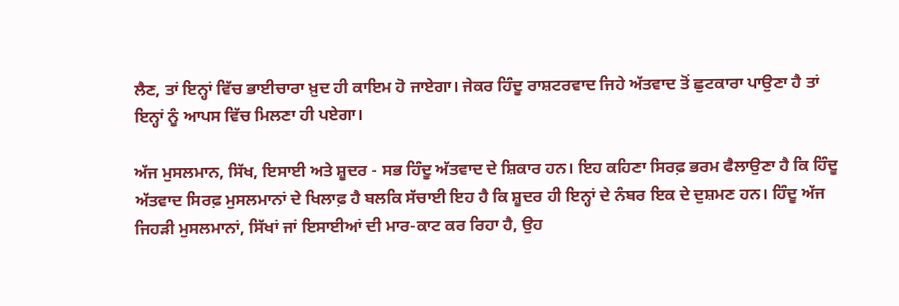ਲੈਣ, ਤਾਂ ਇਨ੍ਹਾਂ ਵਿੱਚ ਭਾਈਚਾਰਾ ਖ਼ੁਦ ਹੀ ਕਾਇਮ ਹੋ ਜਾਏਗਾ। ਜੇਕਰ ਹਿੰਦੂ ਰਾਸ਼ਟਰਵਾਦ ਜਿਹੇ ਅੱਤਵਾਦ ਤੋਂ ਛੁਟਕਾਰਾ ਪਾਉਣਾ ਹੈ ਤਾਂ ਇਨ੍ਹਾਂ ਨੂੰ ਆਪਸ ਵਿੱਚ ਮਿਲਣਾ ਹੀ ਪਏਗਾ।

ਅੱਜ ਮੁਸਲਮਾਨ, ਸਿੱਖ, ਇਸਾਈ ਅਤੇ ਸ਼ੂਦਰ - ਸਭ ਹਿੰਦੂ ਅੱਤਵਾਦ ਦੇ ਸ਼ਿਕਾਰ ਹਨ। ਇਹ ਕਹਿਣਾ ਸਿਰਫ਼ ਭਰਮ ਫੈਲਾਉਣਾ ਹੈ ਕਿ ਹਿੰਦੂ ਅੱਤਵਾਦ ਸਿਰਫ਼ ਮੁਸਲਮਾਨਾਂ ਦੇ ਖਿਲਾਫ਼ ਹੈ ਬਲਕਿ ਸੱਚਾਈ ਇਹ ਹੈ ਕਿ ਸ਼ੂਦਰ ਹੀ ਇਨ੍ਹਾਂ ਦੇ ਨੰਬਰ ਇਕ ਦੇ ਦੁਸ਼ਮਣ ਹਨ। ਹਿੰਦੂ ਅੱਜ ਜਿਹੜੀ ਮੁਸਲਮਾਨਾਂ, ਸਿੱਖਾਂ ਜਾਂ ਇਸਾਈਆਂ ਦੀ ਮਾਰ-ਕਾਟ ਕਰ ਰਿਹਾ ਹੈ, ਉਹ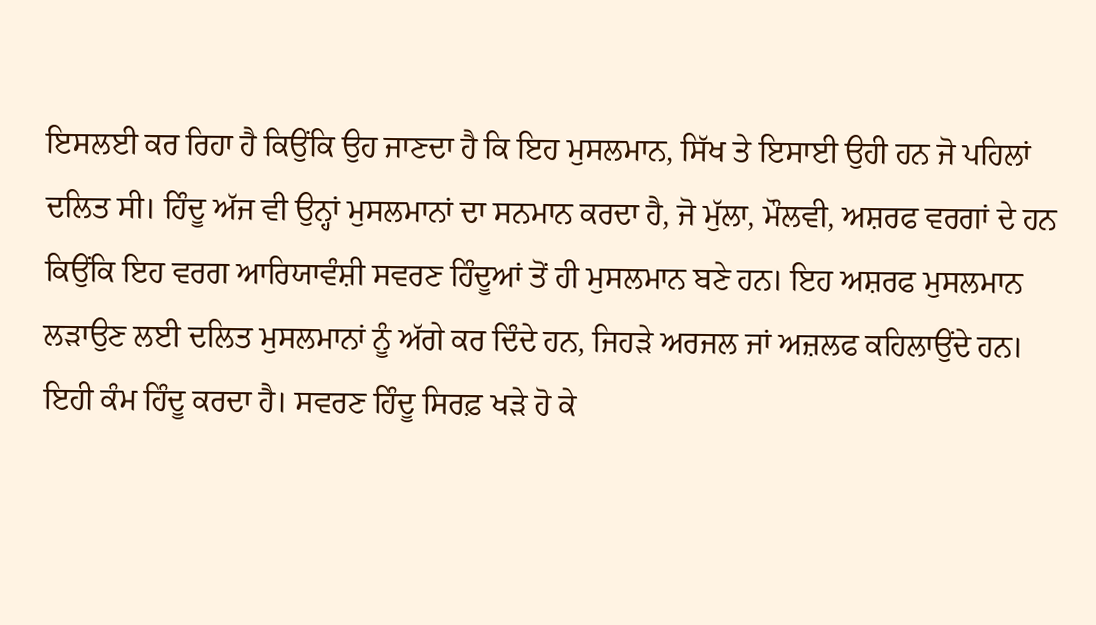ਇਸਲਈ ਕਰ ਰਿਹਾ ਹੈ ਕਿਉਂਕਿ ਉਹ ਜਾਣਦਾ ਹੈ ਕਿ ਇਹ ਮੁਸਲਮਾਨ, ਸਿੱਖ ਤੇ ਇਸਾਈ ਉਹੀ ਹਨ ਜੋ ਪਹਿਲਾਂ ਦਲਿਤ ਸੀ। ਹਿੰਦੂ ਅੱਜ ਵੀ ਉਨ੍ਹਾਂ ਮੁਸਲਮਾਨਾਂ ਦਾ ਸਨਮਾਨ ਕਰਦਾ ਹੈ, ਜੋ ਮੁੱਲਾ, ਮੌਲਵੀ, ਅਸ਼ਰਫ ਵਰਗਾਂ ਦੇ ਹਨ ਕਿਉਂਕਿ ਇਹ ਵਰਗ ਆਰਿਯਾਵੰਸ਼ੀ ਸਵਰਣ ਹਿੰਦੂਆਂ ਤੋਂ ਹੀ ਮੁਸਲਮਾਨ ਬਣੇ ਹਨ। ਇਹ ਅਸ਼ਰਫ ਮੁਸਲਮਾਨ ਲੜਾਉਣ ਲਈ ਦਲਿਤ ਮੁਸਲਮਾਨਾਂ ਨੂੰ ਅੱਗੇ ਕਰ ਦਿੰਦੇ ਹਨ, ਜਿਹੜੇ ਅਰਜਲ ਜਾਂ ਅਜ਼ਲਫ ਕਹਿਲਾਉਂਦੇ ਹਨ। ਇਹੀ ਕੰਮ ਹਿੰਦੂ ਕਰਦਾ ਹੈ। ਸਵਰਣ ਹਿੰਦੂ ਸਿਰਫ਼ ਖੜੇ ਹੋ ਕੇ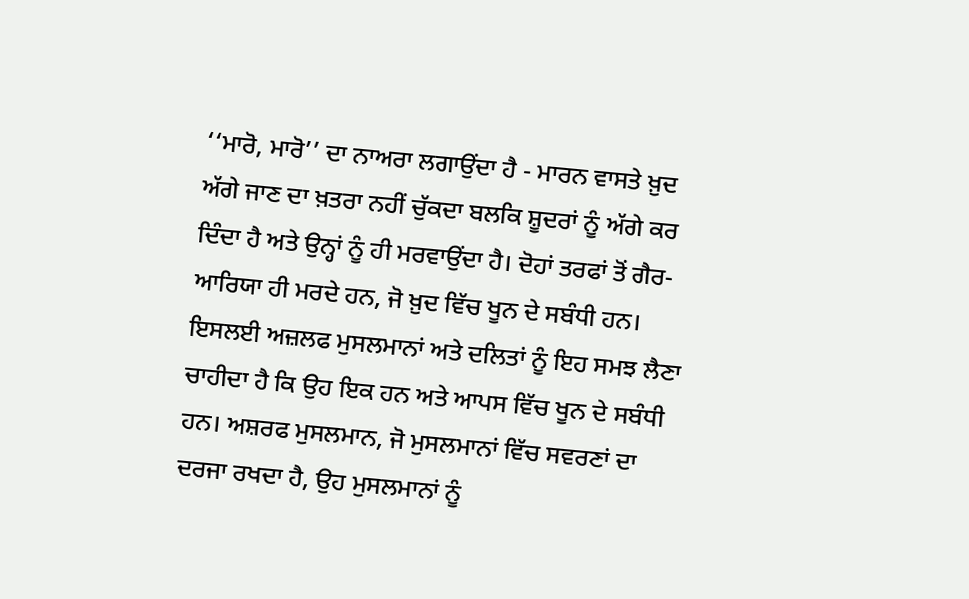‘‘ਮਾਰੋ, ਮਾਰੋ’’ ਦਾ ਨਾਅਰਾ ਲਗਾਉਂਦਾ ਹੈ - ਮਾਰਨ ਵਾਸਤੇ ਖ਼ੁਦ ਅੱਗੇ ਜਾਣ ਦਾ ਖ਼ਤਰਾ ਨਹੀਂ ਚੁੱਕਦਾ ਬਲਕਿ ਸ਼ੂਦਰਾਂ ਨੂੰ ਅੱਗੇ ਕਰ ਦਿੰਦਾ ਹੈ ਅਤੇ ਉਨ੍ਹਾਂ ਨੂੰ ਹੀ ਮਰਵਾਉਂਦਾ ਹੈ। ਦੋਹਾਂ ਤਰਫਾਂ ਤੋਂ ਗੈਰ-ਆਰਿਯਾ ਹੀ ਮਰਦੇ ਹਨ, ਜੋ ਖ਼ੁਦ ਵਿੱਚ ਖੂਨ ਦੇ ਸਬੰਧੀ ਹਨ। ਇਸਲਈ ਅਜ਼ਲਫ ਮੁਸਲਮਾਨਾਂ ਅਤੇ ਦਲਿਤਾਂ ਨੂੰ ਇਹ ਸਮਝ ਲੈਣਾ ਚਾਹੀਦਾ ਹੈ ਕਿ ਉਹ ਇਕ ਹਨ ਅਤੇ ਆਪਸ ਵਿੱਚ ਖੂਨ ਦੇ ਸਬੰਧੀ ਹਨ। ਅਸ਼ਰਫ ਮੁਸਲਮਾਨ, ਜੋ ਮੁਸਲਮਾਨਾਂ ਵਿੱਚ ਸਵਰਣਾਂ ਦਾ ਦਰਜਾ ਰਖਦਾ ਹੈ, ਉਹ ਮੁਸਲਮਾਨਾਂ ਨੂੰ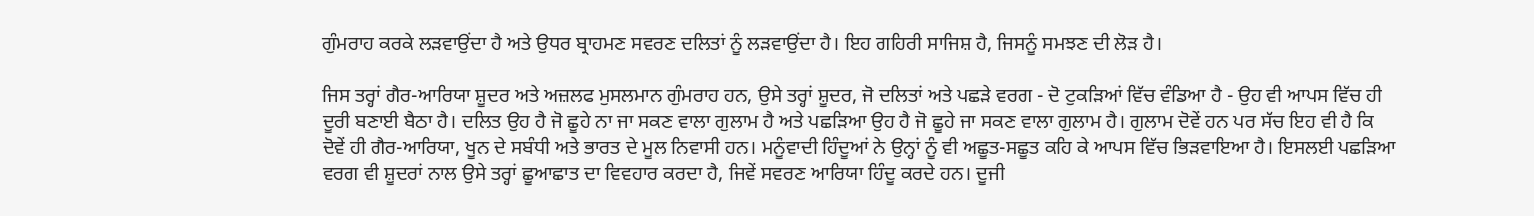ਗੁੰਮਰਾਹ ਕਰਕੇ ਲੜਵਾਉਂਦਾ ਹੈ ਅਤੇ ਉਧਰ ਬ੍ਰਾਹਮਣ ਸਵਰਣ ਦਲਿਤਾਂ ਨੂੰ ਲੜਵਾਉਂਦਾ ਹੈ। ਇਹ ਗਹਿਰੀ ਸਾਜਿਸ਼ ਹੈ, ਜਿਸਨੂੰ ਸਮਝਣ ਦੀ ਲੋੜ ਹੈ।

ਜਿਸ ਤਰ੍ਹਾਂ ਗੈਰ-ਆਰਿਯਾ ਸ਼ੂਦਰ ਅਤੇ ਅਜ਼ਲਫ ਮੁਸਲਮਾਨ ਗੁੰਮਰਾਹ ਹਨ, ਉਸੇ ਤਰ੍ਹਾਂ ਸ਼ੂਦਰ, ਜੋ ਦਲਿਤਾਂ ਅਤੇ ਪਛੜੇ ਵਰਗ - ਦੋ ਟੁਕੜਿਆਂ ਵਿੱਚ ਵੰਡਿਆ ਹੈ - ਉਹ ਵੀ ਆਪਸ ਵਿੱਚ ਹੀ ਦੂਰੀ ਬਣਾਈ ਬੈਠਾ ਹੈ। ਦਲਿਤ ਉਹ ਹੈ ਜੋ ਛੂਹੇ ਨਾ ਜਾ ਸਕਣ ਵਾਲਾ ਗੁਲਾਮ ਹੈ ਅਤੇ ਪਛੜਿਆ ਉਹ ਹੈ ਜੋ ਛੂਹੇ ਜਾ ਸਕਣ ਵਾਲਾ ਗੁਲਾਮ ਹੈ। ਗੁਲਾਮ ਦੋਵੇਂ ਹਨ ਪਰ ਸੱਚ ਇਹ ਵੀ ਹੈ ਕਿ ਦੋਵੇਂ ਹੀ ਗੈਰ-ਆਰਿਯਾ, ਖੂਨ ਦੇ ਸਬੰਧੀ ਅਤੇ ਭਾਰਤ ਦੇ ਮੂਲ ਨਿਵਾਸੀ ਹਨ। ਮਨੂੰਵਾਦੀ ਹਿੰਦੂਆਂ ਨੇ ਉਨ੍ਹਾਂ ਨੂੰ ਵੀ ਅਛੂਤ-ਸਛੂਤ ਕਹਿ ਕੇ ਆਪਸ ਵਿੱਚ ਭਿੜਵਾਇਆ ਹੈ। ਇਸਲਈ ਪਛੜਿਆ ਵਰਗ ਵੀ ਸ਼ੂਦਰਾਂ ਨਾਲ ਉਸੇ ਤਰ੍ਹਾਂ ਛੂਆਛਾਤ ਦਾ ਵਿਵਹਾਰ ਕਰਦਾ ਹੈ, ਜਿਵੇਂ ਸਵਰਣ ਆਰਿਯਾ ਹਿੰਦੂ ਕਰਦੇ ਹਨ। ਦੂਜੀ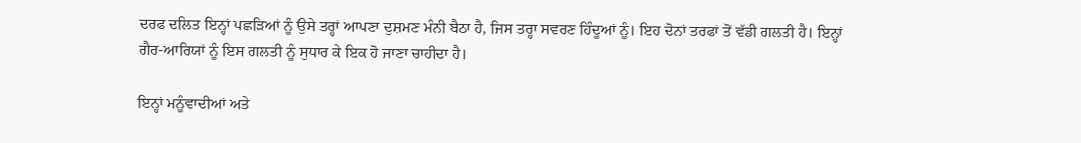ਦਰਫ ਦਲਿਤ ਇਨ੍ਹਾਂ ਪਛੜਿਆਂ ਨੂੰ ਉਸੇ ਤਰ੍ਹਾਂ ਆਪਣਾ ਦੁਸ਼ਮਣ ਮੰਨੀ ਬੈਠਾ ਹੈ, ਜਿਸ ਤਰ੍ਹਾ ਸਵਰਣ ਹਿੰਦੂਆਂ ਨੂੰ। ਇਹ ਦੋਨਾਂ ਤਰਫਾਂ ਤੋਂ ਵੱਡੀ ਗਲਤੀ ਹੈ। ਇਨ੍ਹਾਂ ਗੈਰ-ਆਰਿਯਾਂ ਨੂੰ ਇਸ ਗਲਤੀ ਨੂੰ ਸੁਧਾਰ ਕੇ ਇਕ ਹੋ ਜਾਣਾ ਚਾਹੀਦਾ ਹੈ।

ਇਨ੍ਹਾਂ ਮਨੂੰਵਾਦੀਆਂ ਅਤੇ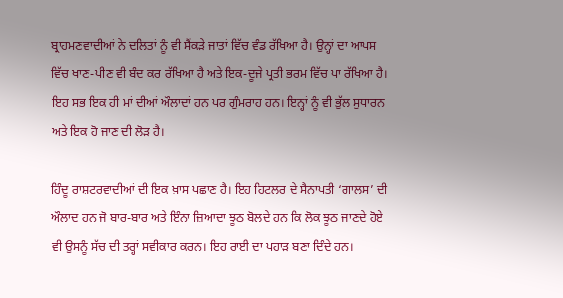ਬ੍ਰਾਹਮਣਵਾਦੀਆਂ ਨੇ ਦਲਿਤਾਂ ਨੂੰ ਵੀ ਸੈਂਕੜੇ ਜਾਤਾਂ ਵਿੱਚ ਵੰਡ ਰੱਖਿਆ ਹੈ। ਉਨ੍ਹਾਂ ਦਾ ਆਪਸ ਵਿੱਚ ਖਾਣ-ਪੀਣ ਵੀ ਬੰਦ ਕਰ ਰੱਖਿਆ ਹੈ ਅਤੇ ਇਕ-ਦੂਜੇ ਪ੍ਰਤੀ ਭਰਮ ਵਿੱਚ ਪਾ ਰੱਖਿਆ ਹੈ। ਇਹ ਸਭ ਇਕ ਹੀ ਮਾਂ ਦੀਆਂ ਔਲਾਦਾਂ ਹਨ ਪਰ ਗੁੰਮਰਾਹ ਹਨ। ਇਨ੍ਹਾਂ ਨੂੰ ਵੀ ਭੁੱਲ ਸੁਧਾਰਨ ਅਤੇ ਇਕ ਹੋ ਜਾਣ ਦੀ ਲੋੜ ਹੈ।

ਹਿੰਦੂ ਰਾਸ਼ਟਰਵਾਦੀਆਂ ਦੀ ਇਕ ਖ਼ਾਸ ਪਛਾਣ ਹੈ। ਇਹ ਹਿਟਲਰ ਦੇ ਸੈਨਾਪਤੀ ‘ਗਾਲਸ’ ਦੀ ਔਲਾਦ ਹਨ ਜੋ ਬਾਰ-ਬਾਰ ਅਤੇ ਇੰਨਾ ਜ਼ਿਆਦਾ ਝੂਠ ਬੋਲਦੇ ਹਨ ਕਿ ਲੋਕ ਝੂਠ ਜਾਣਦੇ ਹੋਏ ਵੀ ਉਸਨੂੰ ਸੱਚ ਦੀ ਤਰ੍ਹਾਂ ਸਵੀਕਾਰ ਕਰਨ। ਇਹ ਰਾਈ ਦਾ ਪਹਾੜ ਬਣਾ ਦਿੰਦੇ ਹਨ।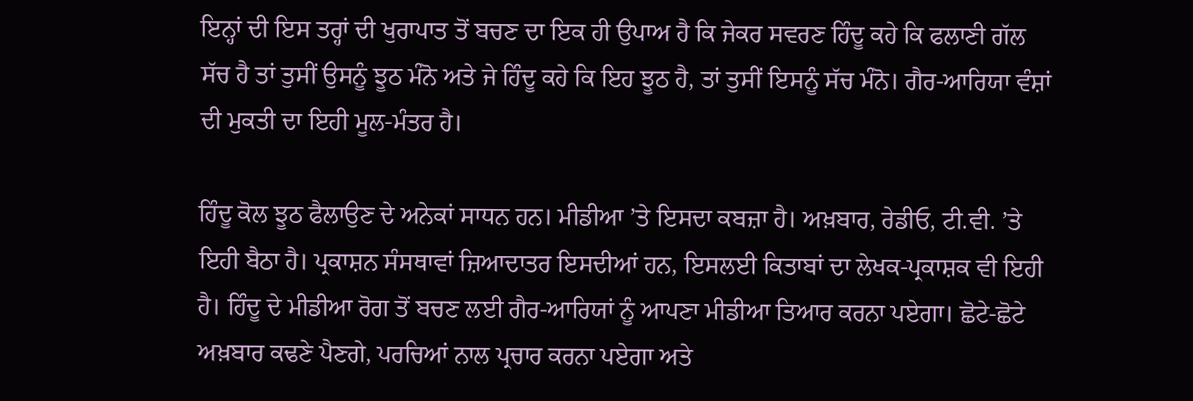ਇਨ੍ਹਾਂ ਦੀ ਇਸ ਤਰ੍ਹਾਂ ਦੀ ਖੁਰਾਪਾਤ ਤੋਂ ਬਚਣ ਦਾ ਇਕ ਹੀ ਉਪਾਅ ਹੈ ਕਿ ਜੇਕਰ ਸਵਰਣ ਹਿੰਦੂ ਕਹੇ ਕਿ ਫਲਾਣੀ ਗੱਲ ਸੱਚ ਹੈ ਤਾਂ ਤੁਸੀਂ ਉਸਨੂੰ ਝੂਠ ਮੰਨੋ ਅਤੇ ਜੇ ਹਿੰਦੂ ਕਹੇ ਕਿ ਇਹ ਝੂਠ ਹੈ, ਤਾਂ ਤੁਸੀਂ ਇਸਨੂੰ ਸੱਚ ਮੰਨੋ। ਗੈਰ-ਆਰਿਯਾ ਵੰਸ਼ਾਂ ਦੀ ਮੁਕਤੀ ਦਾ ਇਹੀ ਮੂਲ-ਮੰਤਰ ਹੈ।

ਹਿੰਦੂ ਕੋਲ ਝੂਠ ਫੈਲਾਉਣ ਦੇ ਅਨੇਕਾਂ ਸਾਧਨ ਹਨ। ਮੀਡੀਆ ’ਤੇ ਇਸਦਾ ਕਬਜ਼ਾ ਹੈ। ਅਖ਼ਬਾਰ, ਰੇਡੀਓ, ਟੀ.ਵੀ. ’ਤੇ ਇਹੀ ਬੈਠਾ ਹੈ। ਪ੍ਰਕਾਸ਼ਨ ਸੰਸਥਾਵਾਂ ਜ਼ਿਆਦਾਤਰ ਇਸਦੀਆਂ ਹਨ, ਇਸਲਈ ਕਿਤਾਬਾਂ ਦਾ ਲੇਖਕ-ਪ੍ਰਕਾਸ਼ਕ ਵੀ ਇਹੀ ਹੈ। ਹਿੰਦੂ ਦੇ ਮੀਡੀਆ ਰੋਗ ਤੋਂ ਬਚਣ ਲਈ ਗੈਰ-ਆਰਿਯਾਂ ਨੂੰ ਆਪਣਾ ਮੀਡੀਆ ਤਿਆਰ ਕਰਨਾ ਪਏਗਾ। ਛੋਟੇ-ਛੋਟੇ ਅਖ਼ਬਾਰ ਕਢਣੇ ਪੈਣਗੇ, ਪਰਚਿਆਂ ਨਾਲ ਪ੍ਰਚਾਰ ਕਰਨਾ ਪਏਗਾ ਅਤੇ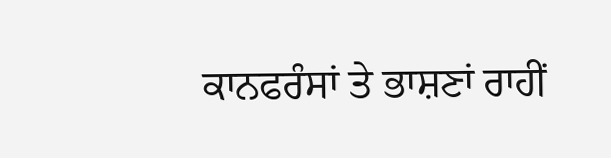ਕਾਨਫਰੰਸਾਂ ਤੇ ਭਾਸ਼ਣਾਂ ਰਾਹੀਂ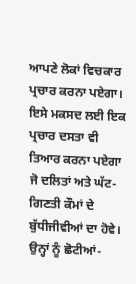ਆਪਣੇ ਲੋਕਾਂ ਵਿਚਕਾਰ ਪ੍ਰਚਾਰ ਕਰਨਾ ਪਏਗਾ। ਇਸੇ ਮਕਸਦ ਲਈ ਇਕ ਪ੍ਰਚਾਰ ਦਸਤਾ ਵੀ ਤਿਆਰ ਕਰਨਾ ਪਏਗਾ ਜੋ ਦਲਿਤਾਂ ਅਤੇ ਘੱਟ-ਗਿਣਤੀ ਕੌਮਾਂ ਦੇ ਬੁੱਧੀਜੀਵੀਆਂ ਦਾ ਹੋਵੇ। ਉਨ੍ਹਾਂ ਨੂੰ ਛੋਟੀਆਂ-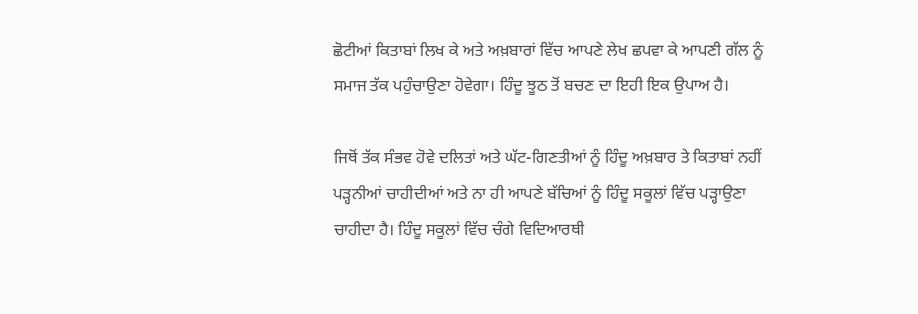ਛੋਟੀਆਂ ਕਿਤਾਬਾਂ ਲਿਖ ਕੇ ਅਤੇ ਅਖ਼ਬਾਰਾਂ ਵਿੱਚ ਆਪਣੇ ਲੇਖ ਛਪਵਾ ਕੇ ਆਪਣੀ ਗੱਲ ਨੂੰ ਸਮਾਜ ਤੱਕ ਪਹੁੰਚਾਉਣਾ ਹੋਵੇਗਾ। ਹਿੰਦੂ ਝੂਠ ਤੋਂ ਬਚਣ ਦਾ ਇਹੀ ਇਕ ਉਪਾਅ ਹੈ।

ਜਿਥੋਂ ਤੱਕ ਸੰਭਵ ਹੋਵੇ ਦਲਿਤਾਂ ਅਤੇ ਘੱਟ-ਗਿਣਤੀਆਂ ਨੂੰ ਹਿੰਦੂ ਅਖ਼ਬਾਰ ਤੇ ਕਿਤਾਬਾਂ ਨਹੀਂ ਪੜ੍ਹਨੀਆਂ ਚਾਹੀਦੀਆਂ ਅਤੇ ਨਾ ਹੀ ਆਪਣੇ ਬੱਚਿਆਂ ਨੂੰ ਹਿੰਦੂ ਸਕੂਲਾਂ ਵਿੱਚ ਪੜ੍ਹਾਉਣਾ ਚਾਹੀਦਾ ਹੈ। ਹਿੰਦੂ ਸਕੂਲਾਂ ਵਿੱਚ ਚੰਗੇ ਵਿਦਿਆਰਥੀ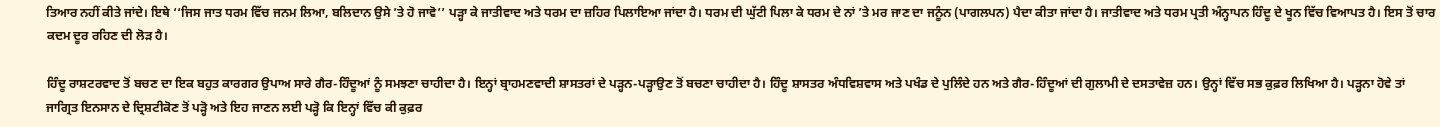ਤਿਆਰ ਨਹੀਂ ਕੀਤੇ ਜਾਂਦੇ। ਇਥੇ ‘‘ਜਿਸ ਜਾਤ ਧਰਮ ਵਿੱਚ ਜਨਮ ਲਿਆ, ਬਲਿਦਾਨ ਉਸੇ ’ਤੇ ਹੋ ਜਾਵੋ’’ ਪੜ੍ਹਾ ਕੇ ਜਾਤੀਵਾਦ ਅਤੇ ਧਰਮ ਦਾ ਜ਼ਹਿਰ ਪਿਲਾਇਆ ਜਾਂਦਾ ਹੈ। ਧਰਮ ਦੀ ਘੁੱਟੀ ਪਿਲਾ ਕੇ ਧਰਮ ਦੇ ਨਾਂ ’ਤੇ ਮਰ ਜਾਣ ਦਾ ਜਨੂੰਨ (ਪਾਗਲਪਨ) ਪੈਦਾ ਕੀਤਾ ਜਾਂਦਾ ਹੈ। ਜਾਤੀਵਾਦ ਅਤੇ ਧਰਮ ਪ੍ਰਤੀ ਅੰਨ੍ਹਾਪਨ ਹਿੰਦੂ ਦੇ ਖੂਨ ਵਿੱਚ ਵਿਆਪਤ ਹੈ। ਇਸ ਤੋਂ ਚਾਰ ਕਦਮ ਦੂਰ ਰਹਿਣ ਦੀ ਲੋੜ ਹੈ।

ਹਿੰਦੂ ਰਾਸ਼ਟਰਵਾਦ ਤੋਂ ਬਚਣ ਦਾ ਇਕ ਬਹੁਤ ਕਾਰਗਰ ਉਪਾਅ ਸਾਰੇ ਗੈਰ-ਹਿੰਦੂਆਂ ਨੂੰ ਸਮਝਣਾ ਚਾਹੀਦਾ ਹੈ। ਇਨ੍ਹਾਂ ਬ੍ਰਾਹਮਣਵਾਦੀ ਸ਼ਾਸਤਰਾਂ ਦੇ ਪੜ੍ਹਨ-ਪੜ੍ਹਾਉਣ ਤੋਂ ਬਚਣਾ ਚਾਹੀਦਾ ਹੈ। ਹਿੰਦੂ ਸ਼ਾਸਤਰ ਅੰਧਵਿਸ਼ਵਾਸ ਅਤੇ ਪਖੰਡ ਦੇ ਪੁਲਿੰਦੇ ਹਨ ਅਤੇ ਗੈਰ-ਹਿੰਦੂਆਂ ਦੀ ਗੁਲਾਮੀ ਦੇ ਦਸਤਾਵੇਜ਼ ਹਨ। ਉਨ੍ਹਾਂ ਵਿੱਚ ਸਭ ਕੁਫ਼ਰ ਲਿਖਿਆ ਹੈ। ਪੜ੍ਹਨਾ ਹੋਵੇ ਤਾਂ ਜਾਗ੍ਰਿਤ ਇਨਸਾਨ ਦੇ ਦ੍ਰਿਸ਼ਟੀਕੋਣ ਤੋਂ ਪੜ੍ਹੋ ਅਤੇ ਇਹ ਜਾਣਨ ਲਈ ਪੜ੍ਹੋ ਕਿ ਇਨ੍ਹਾਂ ਵਿੱਚ ਕੀ ਕੁਫ਼ਰ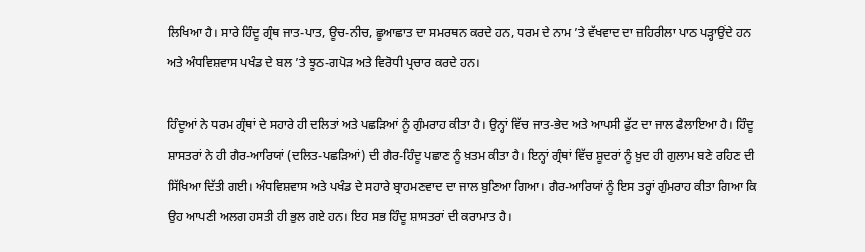ਲਿਖਿਆ ਹੈ। ਸਾਰੇ ਹਿੰਦੂ ਗ੍ਰੰਥ ਜਾਤ-ਪਾਤ, ਊਚ-ਨੀਚ, ਛੂਆਛਾਤ ਦਾ ਸਮਰਥਨ ਕਰਦੇ ਹਨ, ਧਰਮ ਦੇ ਨਾਮ ’ਤੇ ਵੱਖਵਾਦ ਦਾ ਜ਼ਹਿਰੀਲਾ ਪਾਠ ਪੜ੍ਹਾਉਂਦੇ ਹਨ ਅਤੇ ਅੰਧਵਿਸ਼ਵਾਸ ਪਖੰਡ ਦੇ ਬਲ ’ਤੇ ਝੂਠ-ਗਪੋੜ ਅਤੇ ਵਿਰੋਧੀ ਪ੍ਰਚਾਰ ਕਰਦੇ ਹਨ।

ਹਿੰਦੂਆਂ ਨੇ ਧਰਮ ਗ੍ਰੰਥਾਂ ਦੇ ਸਹਾਰੇ ਹੀ ਦਲਿਤਾਂ ਅਤੇ ਪਛੜਿਆਂ ਨੂੰ ਗੁੰਮਰਾਹ ਕੀਤਾ ਹੈ। ਉਨ੍ਹਾਂ ਵਿੱਚ ਜਾਤ-ਭੇਦ ਅਤੇ ਆਪਸੀ ਫੁੱਟ ਦਾ ਜਾਲ ਫੈਲਾਇਆ ਹੈ। ਹਿੰਦੂ ਸ਼ਾਸਤਰਾਂ ਨੇ ਹੀ ਗੈਰ-ਆਰਿਯਾਂ (ਦਲਿਤ-ਪਛੜਿਆਂ) ਦੀ ਗੈਰ-ਹਿੰਦੂ ਪਛਾਣ ਨੂੰ ਖ਼ਤਮ ਕੀਤਾ ਹੈ। ਇਨ੍ਹਾਂ ਗ੍ਰੰਥਾਂ ਵਿੱਚ ਸ਼ੂਦਰਾਂ ਨੂੰ ਖ਼ੁਦ ਹੀ ਗੁਲਾਮ ਬਣੇ ਰਹਿਣ ਦੀ ਸਿੱਖਿਆ ਦਿੱਤੀ ਗਈ। ਅੰਧਵਿਸ਼ਵਾਸ ਅਤੇ ਪਖੰਡ ਦੇ ਸਹਾਰੇ ਬ੍ਰਾਹਮਣਵਾਦ ਦਾ ਜਾਲ ਬੁਣਿਆ ਗਿਆ। ਗੈਰ-ਆਰਿਯਾਂ ਨੂੰ ਇਸ ਤਰ੍ਹਾਂ ਗੁੰਮਰਾਹ ਕੀਤਾ ਗਿਆ ਕਿ ਉਹ ਆਪਣੀ ਅਲਗ ਹਸਤੀ ਹੀ ਭੁਲ ਗਏ ਹਨ। ਇਹ ਸਭ ਹਿੰਦੂ ਸ਼ਾਸਤਰਾਂ ਦੀ ਕਰਾਮਾਤ ਹੈ।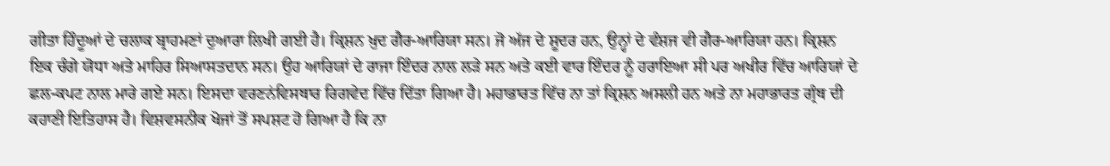ਗੀਤਾ ਹਿੰਦੂਆਂ ਦੇ ਚਲਾਕ ਬ੍ਰਾਹਮਣਾਂ ਦੁਆਰਾ ਲਿਖੀ ਗਈ ਹੈ। ਕ੍ਰਿਸ਼ਨ ਖ਼ੁਦ ਗੈਰ-ਆਰਿਯਾ ਸਨ। ਜੋ ਅੱਜ ਦੇ ਸ਼ੂਦਰ ਹਨ, ਉਨ੍ਹਾਂ ਦੇ ਵੰਸ਼ਜ ਵੀ ਗੈਰ-ਆਰਿਯਾ ਹਨ। ਕ੍ਰਿਸ਼ਨ ਇਕ ਚੰਗੇ ਯੋਧਾ ਅਤੇ ਮਾਹਿਰ ਸਿਆਸਤਦਾਨ ਸਨ। ਉਹ ਆਰਿਯਾਂ ਦੇ ਰਾਜਾ ਇੰਦਰ ਨਾਲ ਲੜੇ ਸਨ ਅਤੇ ਕਈ ਵਾਰ ਇੰਦਰ ਨੂੰ ਹਰਾਇਆ ਸੀ ਪਰ ਅਖੀਰ ਵਿੱਚ ਆਰਿਯਾਂ ਦੇ ਛਲ-ਕਪਟ ਨਾਲ ਮਾਰੇ ਗਏ ਸਨ। ਇਸਦਾ ਵਰਣਨਂਵਿਸਥਾਰ ਰਿਗਵੇਦ ਵਿੱਚ ਦਿੱਤਾ ਗਿਆ ਹੈ। ਮਹਾਭਾਰਤ ਵਿੱਚ ਨਾ ਤਾਂ ਕ੍ਰਿਸ਼ਨ ਅਸਲੀ ਹਨ ਅਤੇ ਨਾ ਮਹਾਭਾਰਤ ਗ੍ਰੰਥ ਦੀ ਕਹਾਣੀ ਇਤਿਹਾਸ ਹੈ। ਵਿਸ਼ਵਸਨੀਕ ਖੋਜਾਂ ਤੋਂ ਸਪਸ਼ਟ ਹੋ ਗਿਆ ਹੈ ਕਿ ਨਾ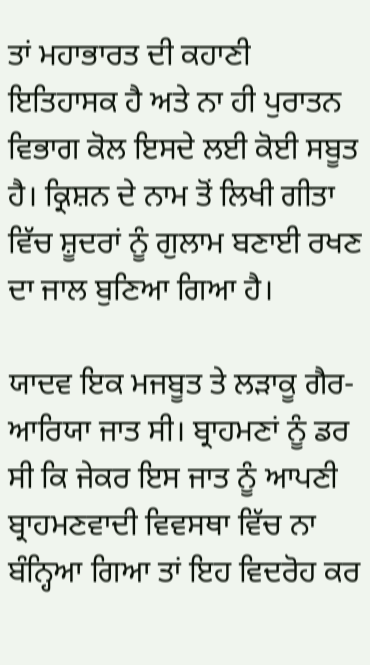ਤਾਂ ਮਹਾਭਾਰਤ ਦੀ ਕਹਾਣੀ ਇਤਿਹਾਸਕ ਹੈ ਅਤੇ ਨਾ ਹੀ ਪੁਰਾਤਨ ਵਿਭਾਗ ਕੋਲ ਇਸਦੇ ਲਈ ਕੋਈ ਸਬੂਤ ਹੈ। ਕ੍ਰਿਸ਼ਨ ਦੇ ਨਾਮ ਤੋਂ ਲਿਖੀ ਗੀਤਾ ਵਿੱਚ ਸ਼ੂਦਰਾਂ ਨੂੰ ਗੁਲਾਮ ਬਣਾਈ ਰਖਣ ਦਾ ਜਾਲ ਬੁਣਿਆ ਗਿਆ ਹੈ।

ਯਾਦਵ ਇਕ ਮਜਬੂਤ ਤੇ ਲੜਾਕੂ ਗੈਰ-ਆਰਿਯਾ ਜਾਤ ਸੀ। ਬ੍ਰਾਹਮਣਾਂ ਨੂੰ ਡਰ ਸੀ ਕਿ ਜੇਕਰ ਇਸ ਜਾਤ ਨੂੰ ਆਪਣੀ ਬ੍ਰਾਹਮਣਵਾਦੀ ਵਿਵਸਥਾ ਵਿੱਚ ਨਾ ਬੰਨ੍ਹਿਆ ਗਿਆ ਤਾਂ ਇਹ ਵਿਦਰੋਹ ਕਰ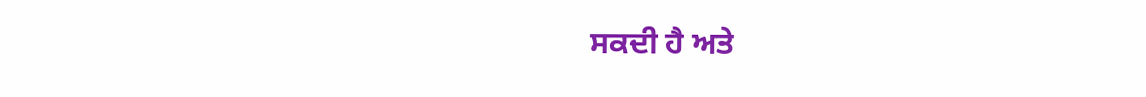ਸਕਦੀ ਹੈ ਅਤੇ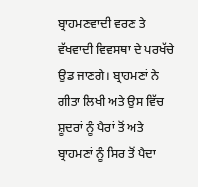ਬ੍ਰਾਹਮਣਵਾਦੀ ਵਰਣ ਤੇ ਵੱਖਵਾਦੀ ਵਿਵਸਥਾ ਦੇ ਪਰਖੱਚੇ ਉਡ ਜਾਣਗੇ। ਬ੍ਰਾਹਮਣਾਂ ਨੇ ਗੀਤਾ ਲਿਖੀ ਅਤੇ ਉਸ ਵਿੱਚ ਸ਼ੂਦਰਾਂ ਨੂੰ ਪੈਰਾਂ ਤੋਂ ਅਤੇ ਬ੍ਰਾਹਮਣਾਂ ਨੂੰ ਸਿਰ ਤੋਂ ਪੈਦਾ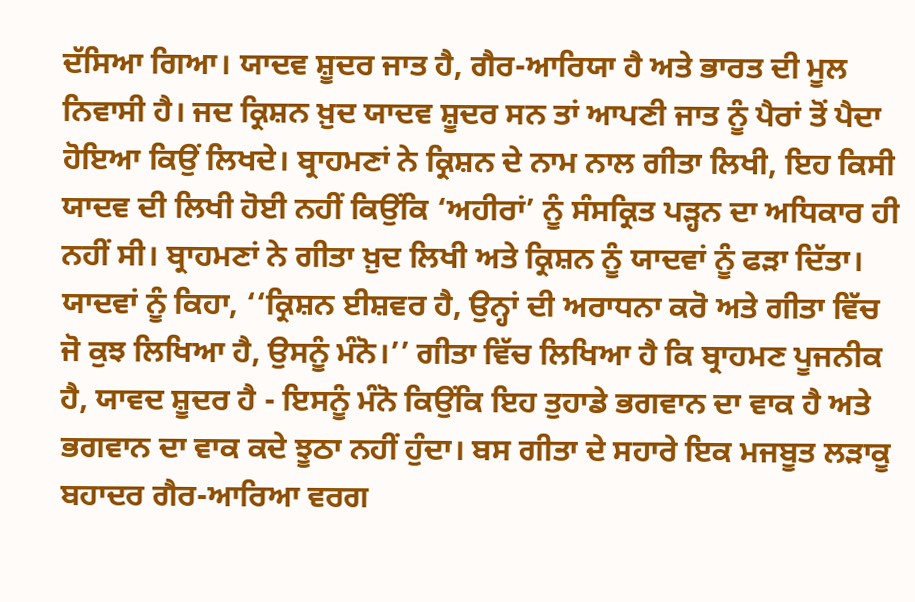ਦੱਸਿਆ ਗਿਆ। ਯਾਦਵ ਸ਼ੂਦਰ ਜਾਤ ਹੈ, ਗੈਰ-ਆਰਿਯਾ ਹੈ ਅਤੇ ਭਾਰਤ ਦੀ ਮੂਲ ਨਿਵਾਸੀ ਹੈ। ਜਦ ਕ੍ਰਿਸ਼ਨ ਖ਼ੁਦ ਯਾਦਵ ਸ਼ੂਦਰ ਸਨ ਤਾਂ ਆਪਣੀ ਜਾਤ ਨੂੰ ਪੈਰਾਂ ਤੋਂ ਪੈਦਾ ਹੋਇਆ ਕਿਉਂ ਲਿਖਦੇ। ਬ੍ਰਾਹਮਣਾਂ ਨੇ ਕ੍ਰਿਸ਼ਨ ਦੇ ਨਾਮ ਨਾਲ ਗੀਤਾ ਲਿਖੀ, ਇਹ ਕਿਸੀ ਯਾਦਵ ਦੀ ਲਿਖੀ ਹੋਈ ਨਹੀਂ ਕਿਉਂਕਿ ‘ਅਹੀਰਾਂ’ ਨੂੰ ਸੰਸਕ੍ਰਿਤ ਪੜ੍ਹਨ ਦਾ ਅਧਿਕਾਰ ਹੀ ਨਹੀਂ ਸੀ। ਬ੍ਰਾਹਮਣਾਂ ਨੇ ਗੀਤਾ ਖ਼ੁਦ ਲਿਖੀ ਅਤੇ ਕ੍ਰਿਸ਼ਨ ਨੂੰ ਯਾਦਵਾਂ ਨੂੰ ਫੜਾ ਦਿੱਤਾ। ਯਾਦਵਾਂ ਨੂੰ ਕਿਹਾ, ‘‘ਕ੍ਰਿਸ਼ਨ ਈਸ਼ਵਰ ਹੈ, ਉਨ੍ਹਾਂ ਦੀ ਅਰਾਧਨਾ ਕਰੋ ਅਤੇ ਗੀਤਾ ਵਿੱਚ ਜੋ ਕੁਝ ਲਿਖਿਆ ਹੈ, ਉਸਨੂੰ ਮੰਨੋ।’’ ਗੀਤਾ ਵਿੱਚ ਲਿਖਿਆ ਹੈ ਕਿ ਬ੍ਰਾਹਮਣ ਪੂਜਨੀਕ ਹੈ, ਯਾਵਦ ਸ਼ੂਦਰ ਹੈ - ਇਸਨੂੰ ਮੰਨੋ ਕਿਉਂਕਿ ਇਹ ਤੁਹਾਡੇ ਭਗਵਾਨ ਦਾ ਵਾਕ ਹੈ ਅਤੇ ਭਗਵਾਨ ਦਾ ਵਾਕ ਕਦੇ ਝੂਠਾ ਨਹੀਂ ਹੁੰਦਾ। ਬਸ ਗੀਤਾ ਦੇ ਸਹਾਰੇ ਇਕ ਮਜਬੂਤ ਲੜਾਕੂ ਬਹਾਦਰ ਗੈਰ-ਆਰਿਆ ਵਰਗ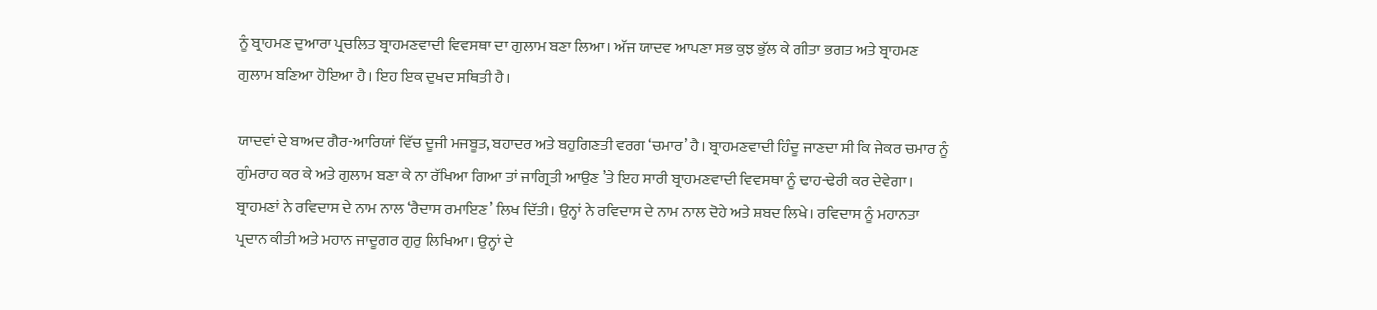ਨੂੰ ਬ੍ਰਾਹਮਣ ਦੁਆਰਾ ਪ੍ਰਚਲਿਤ ਬ੍ਰਾਹਮਣਵਾਦੀ ਵਿਵਸਥਾ ਦਾ ਗੁਲਾਮ ਬਣਾ ਲਿਆ। ਅੱਜ ਯਾਦਵ ਆਪਣਾ ਸਭ ਕੁਝ ਭੁੱਲ ਕੇ ਗੀਤਾ ਭਗਤ ਅਤੇ ਬ੍ਰਾਹਮਣ ਗੁਲਾਮ ਬਣਿਆ ਹੋਇਆ ਹੈ। ਇਹ ਇਕ ਦੁਖਦ ਸਥਿਤੀ ਹੈ।

ਯਾਦਵਾਂ ਦੇ ਬਾਅਦ ਗੈਰ-ਆਰਿਯਾਂ ਵਿੱਚ ਦੂਜੀ ਮਜਬੂਤ, ਬਹਾਦਰ ਅਤੇ ਬਹੁਗਿਣਤੀ ਵਰਗ ‘ਚਮਾਰ’ ਹੈ। ਬ੍ਰਾਹਮਣਵਾਦੀ ਹਿੰਦੂ ਜਾਣਦਾ ਸੀ ਕਿ ਜੇਕਰ ਚਮਾਰ ਨੂੰ ਗੁੰਮਰਾਹ ਕਰ ਕੇ ਅਤੇ ਗੁਲਾਮ ਬਣਾ ਕੇ ਨਾ ਰੱਖਿਆ ਗਿਆ ਤਾਂ ਜਾਗ੍ਰਿਤੀ ਆਉਣ ’ਤੇ ਇਹ ਸਾਰੀ ਬ੍ਰਾਹਮਣਵਾਦੀ ਵਿਵਸਥਾ ਨੂੰ ਢਾਹ-ਢੇਰੀ ਕਰ ਦੇਵੇਗਾ। ਬ੍ਰਾਹਮਣਾਂ ਨੇ ਰਵਿਦਾਸ ਦੇ ਨਾਮ ਨਾਲ ‘ਰੈਦਾਸ ਰਮਾਇਣ’ ਲਿਖ ਦਿੱਤੀ। ਉਨ੍ਹਾਂ ਨੇ ਰਵਿਦਾਸ ਦੇ ਨਾਮ ਨਾਲ ਦੋਹੇ ਅਤੇ ਸ਼ਬਦ ਲਿਖੇ। ਰਵਿਦਾਸ ਨੂੰ ਮਹਾਨਤਾ ਪ੍ਰਦਾਨ ਕੀਤੀ ਅਤੇ ਮਹਾਨ ਜਾਦੂਗਰ ਗੁਰੁ ਲਿਖਿਆ। ਉਨ੍ਹਾਂ ਦੇ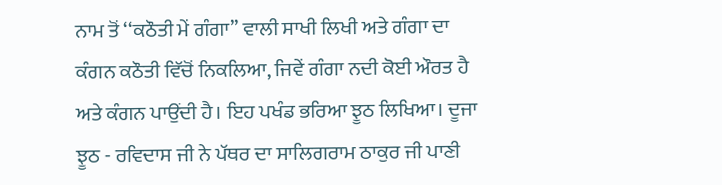ਨਾਮ ਤੋਂ ‘‘ਕਠੌਤੀ ਮੇਂ ਗੰਗਾ’’ ਵਾਲੀ ਸਾਖੀ ਲਿਖੀ ਅਤੇ ਗੰਗਾ ਦਾ ਕੰਗਨ ਕਠੌਤੀ ਵਿੱਚੋਂ ਨਿਕਲਿਆ, ਜਿਵੇਂ ਗੰਗਾ ਨਦੀ ਕੋਈ ਔਰਤ ਹੈ ਅਤੇ ਕੰਗਨ ਪਾਉਂਦੀ ਹੈ। ਇਹ ਪਖੰਡ ਭਰਿਆ ਝੂਠ ਲਿਖਿਆ। ਦੂਜਾ ਝੂਠ - ਰਵਿਦਾਸ ਜੀ ਨੇ ਪੱਥਰ ਦਾ ਸਾਲਿਗਰਾਮ ਠਾਕੁਰ ਜੀ ਪਾਣੀ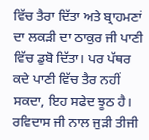ਵਿੱਚ ਤੈਰਾ ਦਿੱਤਾ ਅਤੇ ਬ੍ਰਾਹਮਣਾਂ ਦਾ ਲਕੜੀ ਦਾ ਠਾਕੁਰ ਜੀ ਪਾਣੀ ਵਿੱਚ ਡੁਬੋ ਦਿੱਤਾ। ਪਰ ਪੱਥਰ ਕਦੇ ਪਾਣੀ ਵਿੱਚ ਤੈਰ ਨਹੀਂ ਸਕਦਾ, ਇਹ ਸਫੇਦ ਝੂਠ ਹੈ। ਰਵਿਦਾਸ ਜੀ ਨਾਲ ਜੁੜੀ ਤੀਜੀ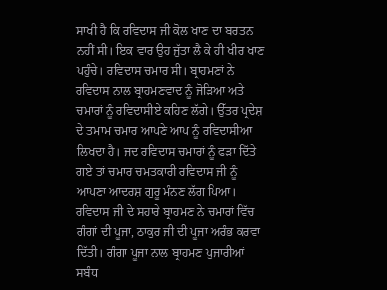ਸਾਖੀ ਹੈ ਕਿ ਰਵਿਦਾਸ ਜੀ ਕੋਲ ਖਾਣ ਦਾ ਬਰਤਨ ਨਹੀਂ ਸੀ। ਇਕ ਵਾਰ ਉਹ ਜੁੱਤਾ ਲੈ ਕੇ ਹੀ ਖੀਰ ਖਾਣ ਪਹੁੰਚੇ। ਰਵਿਦਾਸ ਚਮਾਰ ਸੀ। ਬ੍ਰਾਹਮਣਾਂ ਨੇ ਰਵਿਦਾਸ ਨਾਲ ਬ੍ਰਾਹਮਣਵਾਦ ਨੂੰ ਜੋੜਿਆ ਅਤੇ ਚਮਾਰਾਂ ਨੂੰ ਰਵਿਦਾਸੀਏ ਕਹਿਣ ਲੱਗੇ। ਉੱਤਰ ਪ੍ਰਦੇਸ਼ ਦੇ ਤਮਾਮ ਚਮਾਰ ਆਪਣੇ ਆਪ ਨੂੰ ਰਵਿਦਾਸੀਆ ਲਿਖਦਾ ਹੈ। ਜਦ ਰਵਿਦਾਸ ਚਮਾਰਾਂ ਨੂੰ ਫੜਾ ਦਿੱਤੇ ਗਏ ਤਾਂ ਚਮਾਰ ਚਮਤਕਾਰੀ ਰਵਿਦਾਸ ਜੀ ਨੂੰ ਆਪਣਾ ਆਦਰਸ਼ ਗੁਰੂ ਮੰਨਣ ਲੱਗ ਪਿਆ। ਰਵਿਦਾਸ ਜੀ ਦੇ ਸਹਾਰੇ ਬ੍ਰਾਹਮਣ ਨੇ ਚਮਾਰਾਂ ਵਿੱਚ ਗੰਗਾਂ ਦੀ ਪੂਜਾ, ਠਾਕੁਰ ਜੀ ਦੀ ਪੂਜਾ ਅਰੰਭ ਕਰਵਾ ਦਿੱਤੀ। ਗੰਗਾ ਪੂਜਾ ਨਾਲ ਬ੍ਰਾਹਮਣ ਪੁਜਾਰੀਆਂ ਸਬੰਧ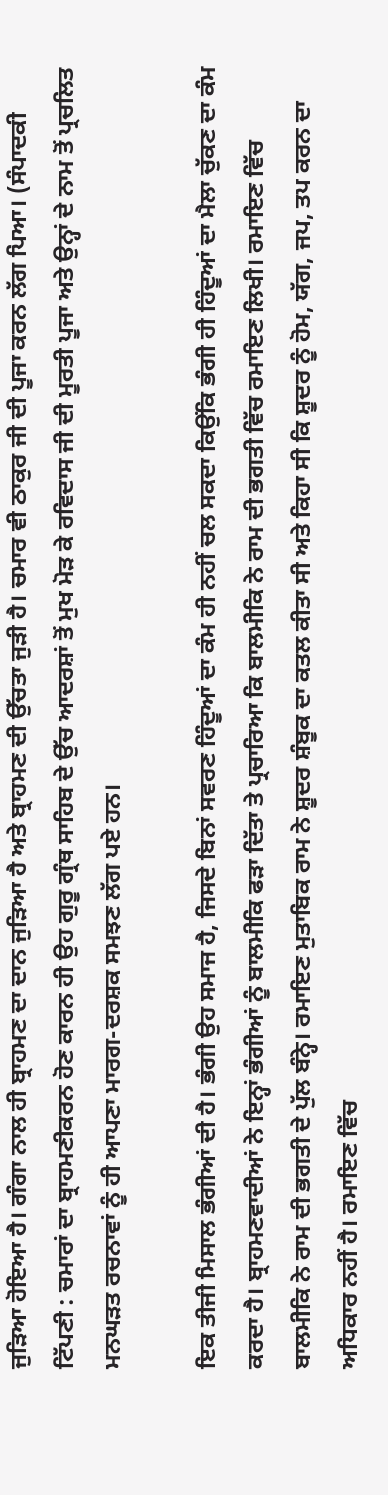ਜੁੜਿਆ ਹੋਇਆ ਹੈ। ਗੰਗਾ ਨਾਲ ਹੀ ਬ੍ਰਾਹਮਣ ਦਾ ਦਾਨ ਜੁੜਿਆ ਹੈ ਅਤੇ ਬ੍ਰਾਹਮਣ ਦੀ ਉੱਚਤਾ ਜੁੜੀ ਹੈ। ਚਮਾਰ ਵੀ ਠਾਕੁਰ ਜੀ ਦੀ ਪੂਜਾ ਕਰਨ ਲੱਗ ਪਿਆ। (ਸੰਪਾਦਕੀ ਟਿੱਪਣੀ : ਚਮਾਰਾਂ ਦਾ ਬ੍ਰਾਹਮਣੀਕਰਨ ਹੋਣ ਕਾਰਨ ਹੀ ਉਹ ਗੁਰੂ ਗ੍ਰੰਥ ਸਾਹਿਬ ਦੇ ਉੱਚ ਆਦਰਸ਼ਾਂ ਤੋਂ ਮੁਖ ਮੋੜ ਕੇ ਰਵਿਦਾਸ ਜੀ ਦੀ ਮੂਰਤੀ ਪੂਜਾ ਅਤੇ ਉਨ੍ਹਾਂ ਦੇ ਨਾਮ ਤੋਂ ਪ੍ਰਚਲਿਤ ਮਨਘੜਤ ਰਚਨਾਵਾਂ ਨੂੰ ਹੀ ਆਪਣਾ ਮਾਰਗ-ਦਰਸ਼ਕ ਸਮਝਣ ਲੱਗ ਪਏ ਹਨ।

ਇਕ ਤੀਜੀ ਮਿਸਾਲ ਭੰਗੀਆਂ ਦੀ ਹੈ। ਭੰਗੀ ਉਹ ਸਮਾਜ ਹੈ, ਜਿਸਦੇ ਬਿਨਾਂ ਸਵਰਣ ਹਿੰਦੂਆਂ ਦਾ ਕੰਮ ਹੀ ਨਹੀਂ ਚਲ ਸਕਦਾ ਕਿਉਂਕਿ ਭੰਗੀ ਹੀ ਹਿੰਦੂਆਂ ਦਾ ਮੈਲਾ ਚੁੱਕਣ ਦਾ ਕੰਮ ਕਰਦਾ ਹੈ। ਬ੍ਰਾਹਮਣਵਾਦੀਆਂ ਨੇ ਇਨ੍ਹਾਂ ਭੰਗੀਆਂ ਨੂੰ ਬਾਲਮੀਕਿ ਫੜਾ ਦਿੱਤਾ ਤੇ ਪ੍ਰਚਾਰਿਆ ਕਿ ਬਾਲਮੀਕਿ ਨੇ ਰਾਮ ਦੀ ਭਗਤੀ ਵਿੱਚ ਰਮਾਇਣ ਲਿਖੀ। ਰਮਾਇਣ ਵਿੱਚ ਬਾਲਮੀਕਿ ਨੇ ਰਾਮ ਦੀ ਭਗਤੀ ਦੇ ਪੁੱਲ ਬੰਨ੍ਹੇ। ਰਮਾਇਣ ਮੁਤਾਬਿਕ ਰਾਮ ਨੇ ਸ਼ੂਦਰ ਸ਼ੰਬੂਕ ਦਾ ਕਤਲ ਕੀਤਾ ਸੀ ਅਤੇ ਕਿਹਾ ਸੀ ਕਿ ਸ਼ੂਦਰ ਨੂੰ ਹੋਮ, ਯੱਗ, ਜਪ, ਤਪ ਕਰਨ ਦਾ ਅਧਿਕਾਰ ਨਹੀਂ ਹੈ। ਰਮਾਇਣ ਵਿੱਚ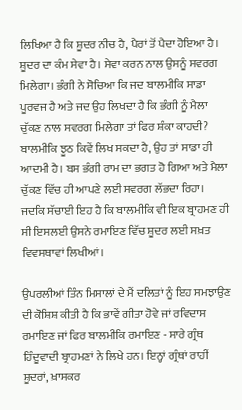ਲਿਖਿਆ ਹੈ ਕਿ ਸ਼ੂਦਰ ਨੀਚ ਹੈ, ਪੈਰਾਂ ਤੋਂ ਪੈਦਾ ਹੋਇਆ ਹੈ। ਸ਼ੂਦਰ ਦਾ ਕੰਮ ਸੇਵਾ ਹੈ। ਸੇਵਾ ਕਰਨ ਨਾਲ ਉਸਨੂੰ ਸਵਰਗ ਮਿਲੇਗਾ। ਭੰਗੀ ਨੇ ਸੋਚਿਆ ਕਿ ਜਦ ਬਾਲਮੀਕਿ ਸਾਡਾ ਪੂਰਵਜ ਹੈ ਅਤੇ ਜਦ ਉਹ ਲਿਖਦਾ ਹੈ ਕਿ ਭੰਗੀ ਨੂੰ ਮੈਲਾ ਚੁੱਕਣ ਨਾਲ ਸਵਰਗ ਮਿਲੇਗਾ ਤਾਂ ਫਿਰ ਸ਼ੰਕਾ ਕਾਹਦੀ? ਬਾਲਮੀਕਿ ਝੂਠ ਕਿਵੇਂ ਲਿਖ ਸਕਦਾ ਹੈ, ਉਹ ਤਾਂ ਸਾਡਾ ਹੀ ਆਦਮੀ ਹੈ। ਬਸ ਭੰਗੀ ਰਾਮ ਦਾ ਭਗਤ ਹੋ ਗਿਆ ਅਤੇ ਮੈਲਾ ਚੁੱਕਣ ਵਿੱਚ ਹੀ ਆਪਣੇ ਲਈ ਸਵਰਗ ਲੱਭਦਾ ਰਿਹਾ। ਜਦਕਿ ਸੱਚਾਈ ਇਹ ਹੈ ਕਿ ਬਾਲਮੀਕਿ ਵੀ ਇਕ ਬ੍ਰਾਹਮਣ ਹੀ ਸੀ ਇਸਲਈ ਉਸਨੇ ਰਮਾਇਣ ਵਿੱਚ ਸ਼ੂਦਰ ਲਈ ਸਖ਼ਤ ਵਿਵਸਥਾਵਾਂ ਲਿਖੀਆਂ।

ਉਪਰਲੀਆਂ ਤਿੰਨ ਮਿਸਾਲਾਂ ਦੇ ਮੈਂ ਦਲਿਤਾਂ ਨੂੰ ਇਹ ਸਮਝਾਉਣ ਦੀ ਕੋਸ਼ਿਸ਼ ਕੀਤੀ ਹੈ ਕਿ ਭਾਵੇਂ ਗੀਤਾ ਹੋਵੇ ਜਾਂ ਰਵਿਦਾਸ ਰਮਾਇਣ ਜਾਂ ਫਿਰ ਬਾਲਮੀਕਿ ਰਮਾਇਣ - ਸਾਰੇ ਗ੍ਰੰਥ ਹਿੰਦੂਵਾਦੀ ਬ੍ਰਾਹਮਣਾਂ ਨੇ ਲਿਖੇ ਹਨ। ਇਨ੍ਹਾਂ ਗ੍ਰੰਥਾਂ ਰਾਹੀਂ ਸ਼ੂਦਰਾਂ, ਖ਼ਾਸਕਰ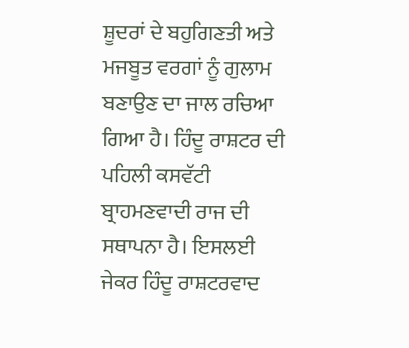ਸ਼ੂਦਰਾਂ ਦੇ ਬਹੁਗਿਣਤੀ ਅਤੇ ਮਜਬੂਤ ਵਰਗਾਂ ਨੂੰ ਗੁਲਾਮ ਬਣਾਉਣ ਦਾ ਜਾਲ ਰਚਿਆ ਗਿਆ ਹੈ। ਹਿੰਦੂ ਰਾਸ਼ਟਰ ਦੀ ਪਹਿਲੀ ਕਸਵੱਟੀ ਬ੍ਰਾਹਮਣਵਾਦੀ ਰਾਜ ਦੀ ਸਥਾਪਨਾ ਹੈ। ਇਸਲਈ ਜੇਕਰ ਹਿੰਦੂ ਰਾਸ਼ਟਰਵਾਦ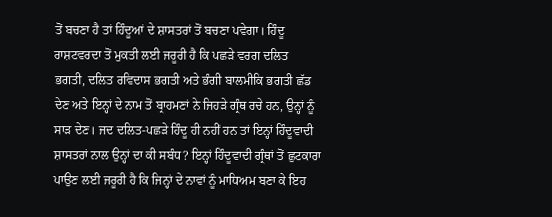ਤੋਂ ਬਚਣਾ ਹੈ ਤਾਂ ਹਿੰਦੂਆਂ ਦੇ ਸ਼ਾਸਤਰਾਂ ਤੋਂ ਬਚਣਾ ਪਵੇਗਾ। ਹਿੰਦੂ ਰਾਸ਼ਟਵਰਦਾ ਤੋਂ ਮੁਕਤੀ ਲਈ ਜਰੂਰੀ ਹੈ ਕਿ ਪਛੜੇ ਵਰਗ ਦਲਿਤ ਭਗਤੀ, ਦਲਿਤ ਰਵਿਦਾਸ ਭਗਤੀ ਅਤੇ ਭੰਗੀ ਬਾਲਮੀਕਿ ਭਗਤੀ ਛੱਡ ਦੇਣ ਅਤੇ ਇਨ੍ਹਾਂ ਦੇ ਨਾਮ ਤੋਂ ਬ੍ਰਾਹਮਣਾਂ ਨੇ ਜਿਹੜੇ ਗ੍ਰੰਥ ਰਚੇ ਹਨ, ਉਨ੍ਹਾਂ ਨੂੰ ਸਾੜ ਦੇਣ। ਜਦ ਦਲਿਤ-ਪਛੜੇ ਹਿੰਦੂ ਹੀ ਨਹੀਂ ਹਨ ਤਾਂ ਇਨ੍ਹਾਂ ਹਿੰਦੂਵਾਦੀ ਸ਼ਾਸਤਰਾਂ ਨਾਲ ਉਨ੍ਹਾਂ ਦਾ ਕੀ ਸਬੰਧ? ਇਨ੍ਹਾਂ ਹਿੰਦੂਵਾਦੀ ਗ੍ਰੰਥਾਂ ਤੋਂ ਛੁਟਕਾਰਾ ਪਾਉਣ ਲਈ ਜਰੂਰੀ ਹੈ ਕਿ ਜਿਨ੍ਹਾਂ ਦੇ ਨਾਵਾਂ ਨੂੰ ਮਾਧਿਅਮ ਬਣਾ ਕੇ ਇਹ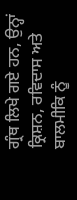ਗ੍ਰੰਥ ਲਿਖੇ ਗਏ ਹਨ, ਉਨ੍ਹਾਂ ਕ੍ਰਿਸ਼ਨ, ਰਵਿਦਾਸ ਅਤੇ ਬਾਲਮੀਕਿ ਨੂੰ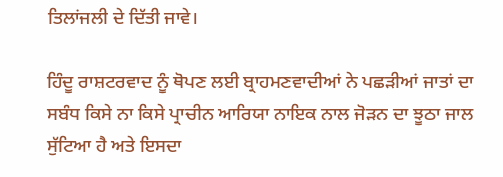ਤਿਲਾਂਜਲੀ ਦੇ ਦਿੱਤੀ ਜਾਵੇ।

ਹਿੰਦੂ ਰਾਸ਼ਟਰਵਾਦ ਨੂੰ ਥੋਪਣ ਲਈ ਬ੍ਰਾਹਮਣਵਾਦੀਆਂ ਨੇ ਪਛੜੀਆਂ ਜਾਤਾਂ ਦਾ ਸਬੰਧ ਕਿਸੇ ਨਾ ਕਿਸੇ ਪ੍ਰਾਚੀਨ ਆਰਿਯਾ ਨਾਇਕ ਨਾਲ ਜੋੜਨ ਦਾ ਝੂਠਾ ਜਾਲ ਸੁੱਟਿਆ ਹੈ ਅਤੇ ਇਸਦਾ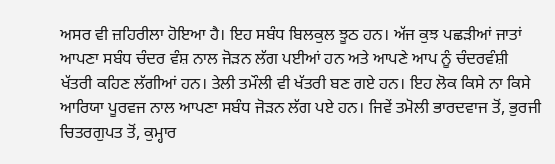ਅਸਰ ਵੀ ਜ਼ਹਿਰੀਲਾ ਹੋਇਆ ਹੈ। ਇਹ ਸਬੰਧ ਬਿਲਕੁਲ ਝੂਠ ਹਨ। ਅੱਜ ਕੁਝ ਪਛੜੀਆਂ ਜਾਤਾਂ ਆਪਣਾ ਸਬੰਧ ਚੰਦਰ ਵੰਸ਼ ਨਾਲ ਜੋੜਨ ਲੱਗ ਪਈਆਂ ਹਨ ਅਤੇ ਆਪਣੇ ਆਪ ਨੂੰ ਚੰਦਰਵੰਸ਼ੀ ਖੱਤਰੀ ਕਹਿਣ ਲੱਗੀਆਂ ਹਨ। ਤੇਲੀ ਤਮੌਲੀ ਵੀ ਖੱਤਰੀ ਬਣ ਗਏ ਹਨ। ਇਹ ਲੋਕ ਕਿਸੇ ਨਾ ਕਿਸੇ ਆਰਿਯਾ ਪੂਰਵਜ ਨਾਲ ਆਪਣਾ ਸਬੰਧ ਜੋੜਨ ਲੱਗ ਪਏ ਹਨ। ਜਿਵੇਂ ਤਮੋਲੀ ਭਾਰਦਵਾਜ ਤੋਂ, ਭੁਰਜੀ ਚਿਤਰਗੁਪਤ ਤੋਂ, ਕੁਮ੍ਹਾਰ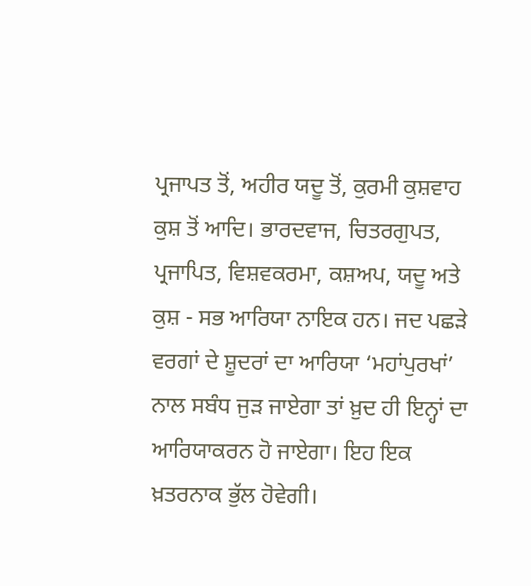ਪ੍ਰਜਾਪਤ ਤੋਂ, ਅਹੀਰ ਯਦੂ ਤੋਂ, ਕੁਰਮੀ ਕੁਸ਼ਵਾਹ ਕੁਸ਼ ਤੋਂ ਆਦਿ। ਭਾਰਦਵਾਜ, ਚਿਤਰਗੁਪਤ, ਪ੍ਰਜਾਪਿਤ, ਵਿਸ਼ਵਕਰਮਾ, ਕਸ਼ਅਪ, ਯਦੂ ਅਤੇ ਕੁਸ਼ - ਸਭ ਆਰਿਯਾ ਨਾਇਕ ਹਨ। ਜਦ ਪਛੜੇ ਵਰਗਾਂ ਦੇ ਸ਼ੂਦਰਾਂ ਦਾ ਆਰਿਯਾ ‘ਮਹਾਂਪੁਰਖਾਂ’ ਨਾਲ ਸਬੰਧ ਜੁੜ ਜਾਏਗਾ ਤਾਂ ਖ਼ੁਦ ਹੀ ਇਨ੍ਹਾਂ ਦਾ ਆਰਿਯਾਕਰਨ ਹੋ ਜਾਏਗਾ। ਇਹ ਇਕ ਖ਼ਤਰਨਾਕ ਭੁੱਲ ਹੋਵੇਗੀ।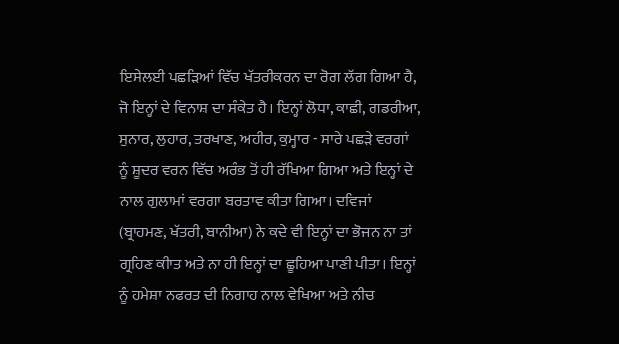ਇਸੇਲਈ ਪਛੜਿਆਂ ਵਿੱਚ ਖੱਤਰੀਕਰਨ ਦਾ ਰੋਗ ਲੱਗ ਗਿਆ ਹੈ, ਜੋ ਇਨ੍ਹਾਂ ਦੇ ਵਿਨਾਸ਼ ਦਾ ਸੰਕੇਤ ਹੈ। ਇਨ੍ਹਾਂ ਲੋਧਾ, ਕਾਛੀ, ਗਡਰੀਆ, ਸੁਨਾਰ, ਲੁਹਾਰ, ਤਰਖਾਣ, ਅਹੀਰ, ਕੁਮ੍ਹਾਰ - ਸਾਰੇ ਪਛੜੇ ਵਰਗਾਂ ਨੂੰ ਸ਼ੂਦਰ ਵਰਨ ਵਿੱਚ ਅਰੰਭ ਤੋਂ ਹੀ ਰੱਖਿਆ ਗਿਆ ਅਤੇ ਇਨ੍ਹਾਂ ਦੇ ਨਾਲ ਗੁਲਾਮਾਂ ਵਰਗਾ ਬਰਤਾਵ ਕੀਤਾ ਗਿਆ। ਦਵਿਜਾਂ (ਬ੍ਰਾਹਮਣ, ਖੱਤਰੀ, ਬਾਨੀਆ) ਨੇ ਕਦੇ ਵੀ ਇਨ੍ਹਾਂ ਦਾ ਭੋਜਨ ਨਾ ਤਾਂ ਗ੍ਰਹਿਣ ਕੀਾਤ ਅਤੇ ਨਾ ਹੀ ਇਨ੍ਹਾਂ ਦਾ ਛੂਹਿਆ ਪਾਣੀ ਪੀਤਾ। ਇਨ੍ਹਾਂ ਨੂੰ ਹਮੇਸ਼ਾ ਨਫਰਤ ਦੀ ਨਿਗਾਹ ਨਾਲ ਵੇਖਿਆ ਅਤੇ ਨੀਚ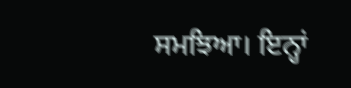ਸਮਝਿਆ। ਇਨ੍ਹਾਂ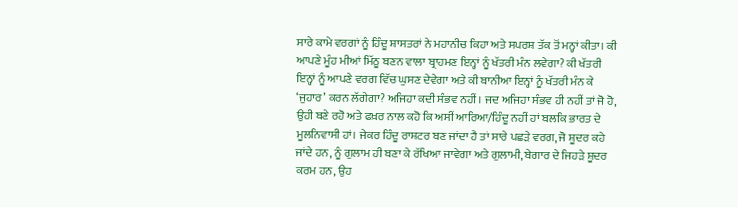ਸਾਰੇ ਕਾਮੇ ਵਰਗਾਂ ਨੂੰ ਹਿੰਦੂ ਸ਼ਾਸਤਰਾਂ ਨੇ ਮਹਾਨੀਚ ਕਿਹਾ ਅਤੇ ਸਪਰਸ਼ ਤੱਕ ਤੋਂ ਮਨ੍ਹਾਂ ਕੀਤਾ। ਕੀ ਆਪਣੇ ਮੂੰਹ ਮੀਆਂ ਮਿੱਠੂ ਬਣਨ ਵਾਲਾ ਬ੍ਰਾਹਮਣ ਇਨ੍ਹਾਂ ਨੂੰ ਖੱਤਰੀ ਮੰਨ ਲਵੇਗਾ? ਕੀ ਖੱਤਰੀ ਇਨ੍ਹਾਂ ਨੂੰ ਆਪਣੇ ਵਰਗ ਵਿੱਚ ਘੁਸਣ ਦੇਵੇਗਾ ਅਤੇ ਕੀ ਬਾਨੀਆ ਇਨ੍ਹਾਂ ਨੂੰ ਖੱਤਰੀ ਮੰਨ ਕੇ ‘ਜੁਹਾਰ’ ਕਰਨ ਲੱਗੇਗਾ? ਅਜਿਹਾ ਕਦੀ ਸੰਭਵ ਨਹੀਂ। ਜਦ ਅਜਿਹਾ ਸੰਭਵ ਹੀ ਨਹੀਂ ਤਾਂ ਜੋ ਹੋ, ਉਹੀ ਬਣੇ ਰਹੋ ਅਤੇ ਫਖ਼ਰ ਨਾਲ ਕਹੋ ਕਿ ਅਸੀਂ ਆਰਿਆ/ਹਿੰਦੂ ਨਹੀਂ ਹਾਂ ਬਲਕਿ ਭਾਰਤ ਦੇ ਮੂਲਨਿਵਾਸੀ ਹਾਂ। ਜੇਕਰ ਹਿੰਦੂ ਰਾਸ਼ਟਰ ਬਣ ਜਾਂਦਾ ਹੈ ਤਾਂ ਸਾਰੇ ਪਛੜੇ ਵਰਗ, ਜੋ ਸ਼ੂਦਰ ਕਹੇ ਜਾਂਦੇ ਹਨ, ਨੂੰ ਗੁਲਾਮ ਹੀ ਬਣਾ ਕੇ ਰੱਖਿਆ ਜਾਵੇਗਾ ਅਤੇ ਗੁਲਾਮੀ, ਬੇਗਾਰ ਦੇ ਜਿਹੜੇ ਸ਼ੂਦਰ ਕਰਮ ਹਨ, ਉਹ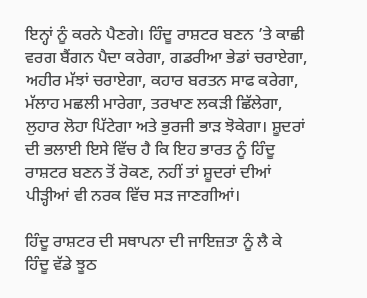ਇਨ੍ਹਾਂ ਨੂੰ ਕਰਨੇ ਪੈਣਗੇ। ਹਿੰਦੂ ਰਾਸ਼ਟਰ ਬਣਨ ’ਤੇ ਕਾਛੀ ਵਰਗ ਬੈਂਗਨ ਪੈਦਾ ਕਰੇਗਾ, ਗਡਰੀਆ ਭੇਡਾਂ ਚਰਾਏਗਾ, ਅਹੀਰ ਮੱਝਾਂ ਚਰਾਏਗਾ, ਕਹਾਰ ਬਰਤਨ ਸਾਫ ਕਰੇਗਾ, ਮੱਲਾਹ ਮਛਲੀ ਮਾਰੇਗਾ, ਤਰਖਾਣ ਲਕੜੀ ਛਿੱਲੇਗਾ, ਲੁਹਾਰ ਲੋਹਾ ਪਿੱਟੇਗਾ ਅਤੇ ਭੁਰਜੀ ਭਾੜ ਝੋਕੇਗਾ। ਸ਼ੂਦਰਾਂ ਦੀ ਭਲਾਈ ਇਸੇ ਵਿੱਚ ਹੈ ਕਿ ਇਹ ਭਾਰਤ ਨੂੰ ਹਿੰਦੂ ਰਾਸ਼ਟਰ ਬਣਨ ਤੋਂ ਰੋਕਣ, ਨਹੀਂ ਤਾਂ ਸ਼ੂਦਰਾਂ ਦੀਆਂ ਪੀੜ੍ਹੀਆਂ ਵੀ ਨਰਕ ਵਿੱਚ ਸੜ ਜਾਣਗੀਆਂ।

ਹਿੰਦੂ ਰਾਸ਼ਟਰ ਦੀ ਸਥਾਪਨਾ ਦੀ ਜਾਇਜ਼ਤਾ ਨੂੰ ਲੈ ਕੇ ਹਿੰਦੂ ਵੱਡੇ ਝੂਠ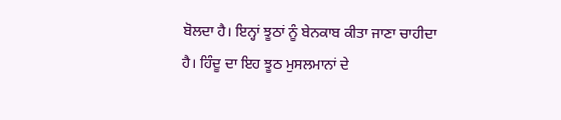ਬੋਲਦਾ ਹੈ। ਇਨ੍ਹਾਂ ਝੂਠਾਂ ਨੂੰ ਬੇਨਕਾਬ ਕੀਤਾ ਜਾਣਾ ਚਾਹੀਦਾ ਹੈ। ਹਿੰਦੂ ਦਾ ਇਹ ਝੂਠ ਮੁਸਲਮਾਨਾਂ ਦੇ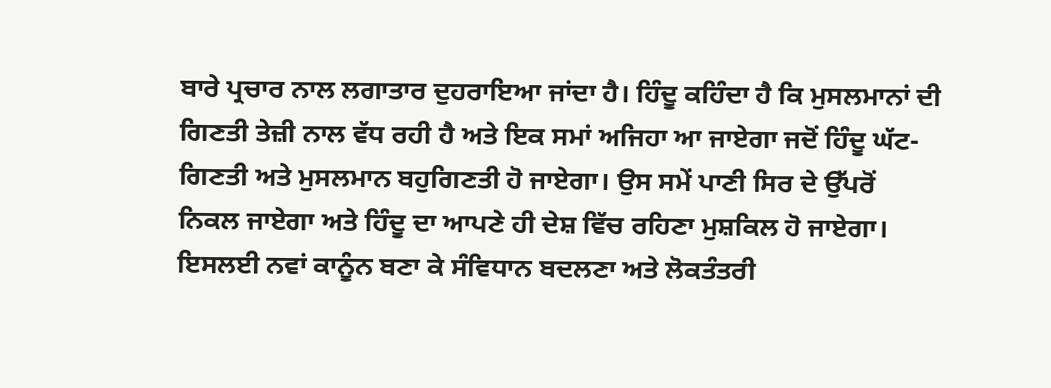ਬਾਰੇ ਪ੍ਰਚਾਰ ਨਾਲ ਲਗਾਤਾਰ ਦੁਹਰਾਇਆ ਜਾਂਦਾ ਹੈ। ਹਿੰਦੂ ਕਹਿੰਦਾ ਹੈ ਕਿ ਮੁਸਲਮਾਨਾਂ ਦੀ ਗਿਣਤੀ ਤੇਜ਼ੀ ਨਾਲ ਵੱਧ ਰਹੀ ਹੈ ਅਤੇ ਇਕ ਸਮਾਂ ਅਜਿਹਾ ਆ ਜਾਏਗਾ ਜਦੋਂ ਹਿੰਦੂ ਘੱਟ-ਗਿਣਤੀ ਅਤੇ ਮੁਸਲਮਾਨ ਬਹੁਗਿਣਤੀ ਹੋ ਜਾਏਗਾ। ਉਸ ਸਮੇਂ ਪਾਣੀ ਸਿਰ ਦੇ ਉੱਪਰੋਂ ਨਿਕਲ ਜਾਏਗਾ ਅਤੇ ਹਿੰਦੂ ਦਾ ਆਪਣੇ ਹੀ ਦੇਸ਼ ਵਿੱਚ ਰਹਿਣਾ ਮੁਸ਼ਕਿਲ ਹੋ ਜਾਏਗਾ। ਇਸਲਈ ਨਵਾਂ ਕਾਨੂੰਨ ਬਣਾ ਕੇ ਸੰਵਿਧਾਨ ਬਦਲਣਾ ਅਤੇ ਲੋਕਤੰਤਰੀ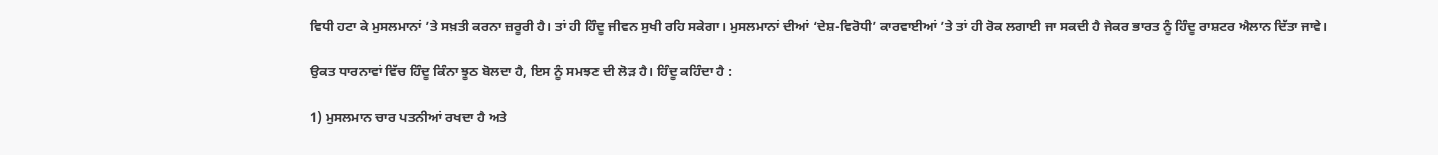ਵਿਧੀ ਹਟਾ ਕੇ ਮੁਸਲਮਾਨਾਂ ’ਤੇ ਸਖ਼ਤੀ ਕਰਨਾ ਜ਼ਰੂਰੀ ਹੈ। ਤਾਂ ਹੀ ਹਿੰਦੂ ਜੀਵਨ ਸੁਖੀ ਰਹਿ ਸਕੇਗਾ। ਮੁਸਲਮਾਨਾਂ ਦੀਆਂ ‘ਦੇਸ਼-ਵਿਰੋਧੀ’ ਕਾਰਵਾਈਆਂ ’ਤੇ ਤਾਂ ਹੀ ਰੋਕ ਲਗਾਈ ਜਾ ਸਕਦੀ ਹੈ ਜੇਕਰ ਭਾਰਤ ਨੂੰ ਹਿੰਦੂ ਰਾਸ਼ਟਰ ਐਲਾਨ ਦਿੱਤਾ ਜਾਵੇ।

ਉਕਤ ਧਾਰਨਾਵਾਂ ਵਿੱਚ ਹਿੰਦੂ ਕਿੰਨਾ ਝੂਠ ਬੋਲਦਾ ਹੈ, ਇਸ ਨੂੰ ਸਮਝਣ ਦੀ ਲੋੜ ਹੈ। ਹਿੰਦੂ ਕਹਿੰਦਾ ਹੈ :

1) ਮੁਸਲਮਾਨ ਚਾਰ ਪਤਨੀਆਂ ਰਖਦਾ ਹੈ ਅਤੇ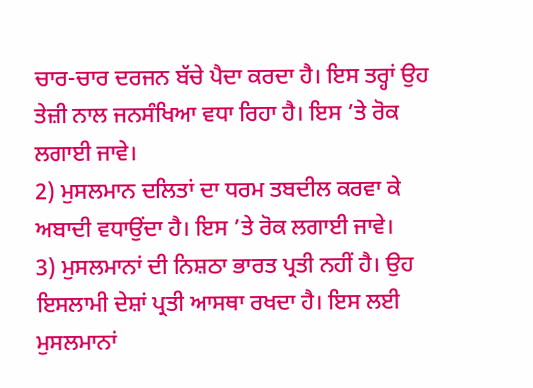ਚਾਰ-ਚਾਰ ਦਰਜਨ ਬੱਚੇ ਪੈਦਾ ਕਰਦਾ ਹੈ। ਇਸ ਤਰ੍ਹਾਂ ਉਹ ਤੇਜ਼ੀ ਨਾਲ ਜਨਸੰਖਿਆ ਵਧਾ ਰਿਹਾ ਹੈ। ਇਸ ’ਤੇ ਰੋਕ ਲਗਾਈ ਜਾਵੇ।
2) ਮੁਸਲਮਾਨ ਦਲਿਤਾਂ ਦਾ ਧਰਮ ਤਬਦੀਲ ਕਰਵਾ ਕੇ ਅਬਾਦੀ ਵਧਾਉਂਦਾ ਹੈ। ਇਸ ’ਤੇ ਰੋਕ ਲਗਾਈ ਜਾਵੇ।
3) ਮੁਸਲਮਾਨਾਂ ਦੀ ਨਿਸ਼ਠਾ ਭਾਰਤ ਪ੍ਰਤੀ ਨਹੀਂ ਹੈ। ਉਹ ਇਸਲਾਮੀ ਦੇਸ਼ਾਂ ਪ੍ਰਤੀ ਆਸਥਾ ਰਖਦਾ ਹੈ। ਇਸ ਲਈ ਮੁਸਲਮਾਨਾਂ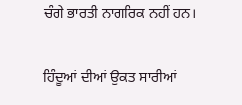ਚੰਗੇ ਭਾਰਤੀ ਨਾਗਰਿਕ ਨਹੀਂ ਹਨ।

ਹਿੰਦੂਆਂ ਦੀਆਂ ਉਕਤ ਸਾਰੀਆਂ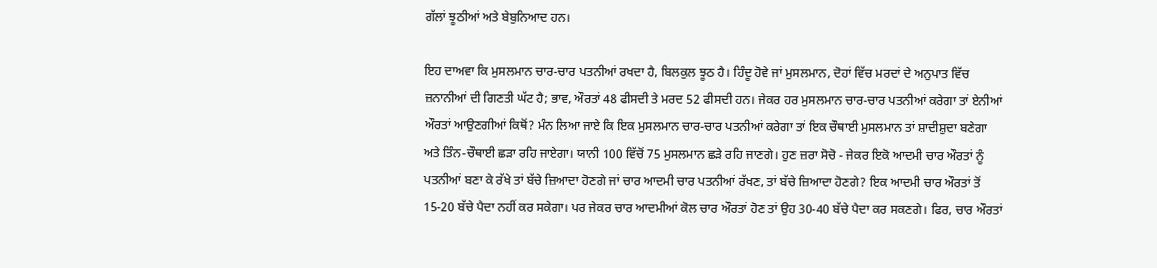ਗੱਲਾਂ ਝੂਠੀਆਂ ਅਤੇ ਬੇਬੁਨਿਆਦ ਹਨ।

ਇਹ ਦਾਅਵਾ ਕਿ ਮੁਸਲਮਾਨ ਚਾਰ-ਚਾਰ ਪਤਨੀਆਂ ਰਖਦਾ ਹੈ, ਬਿਲਕੁਲ ਝੂਠ ਹੈ। ਹਿੰਦੂ ਹੋਵੇ ਜਾਂ ਮੁਸਲਮਾਨ, ਦੋਹਾਂ ਵਿੱਚ ਮਰਦਾਂ ਦੇ ਅਨੁਪਾਤ ਵਿੱਚ ਜ਼ਨਾਨੀਆਂ ਦੀ ਗਿਣਤੀ ਘੱਟ ਹੈ; ਭਾਵ, ਔਰਤਾਂ 48 ਫੀਸਦੀ ਤੇ ਮਰਦ 52 ਫੀਸਦੀ ਹਨ। ਜੇਕਰ ਹਰ ਮੁਸਲਮਾਨ ਚਾਰ-ਚਾਰ ਪਤਨੀਆਂ ਕਰੇਗਾ ਤਾਂ ਏਨੀਆਂ ਔਰਤਾਂ ਆਉਣਗੀਆਂ ਕਿਥੋਂ? ਮੰਨ ਲਿਆ ਜਾਏ ਕਿ ਇਕ ਮੁਸਲਮਾਨ ਚਾਰ-ਚਾਰ ਪਤਨੀਆਂ ਕਰੇਗਾ ਤਾਂ ਇਕ ਚੌਥਾਈ ਮੁਸਲਮਾਨ ਤਾਂ ਸ਼ਾਦੀਸ਼ੁਦਾ ਬਣੇਗਾ ਅਤੇ ਤਿੰਨ-ਚੌਥਾਈ ਛੜਾ ਰਹਿ ਜਾਏਗਾ। ਯਾਨੀ 100 ਵਿੱਚੋਂ 75 ਮੁਸਲਮਾਨ ਛੜੇ ਰਹਿ ਜਾਣਗੇ। ਹੁਣ ਜ਼ਰਾ ਸੋਚੋ - ਜੇਕਰ ਇਕੋ ਆਦਮੀ ਚਾਰ ਔਰਤਾਂ ਨੂੰ ਪਤਨੀਆਂ ਬਣਾ ਕੇ ਰੱਖੇ ਤਾਂ ਬੱਚੇ ਜ਼ਿਆਦਾ ਹੋਣਗੇ ਜਾਂ ਚਾਰ ਆਦਮੀ ਚਾਰ ਪਤਨੀਆਂ ਰੱਖਣ, ਤਾਂ ਬੱਚੇ ਜ਼ਿਆਦਾ ਹੋਣਗੇ? ਇਕ ਆਦਮੀ ਚਾਰ ਔਰਤਾਂ ਤੋਂ 15-20 ਬੱਚੇ ਪੈਦਾ ਨਹੀਂ ਕਰ ਸਕੇਗਾ। ਪਰ ਜੇਕਰ ਚਾਰ ਆਦਮੀਆਂ ਕੋਲ ਚਾਰ ਔਰਤਾਂ ਹੋਣ ਤਾਂ ਉਹ 30-40 ਬੱਚੇ ਪੈਦਾ ਕਰ ਸਕਣਗੇ। ਫਿਰ, ਚਾਰ ਔਰਤਾਂ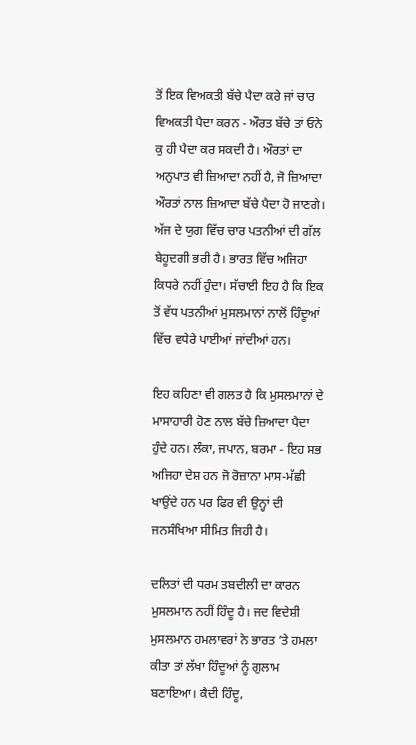ਤੋਂ ਇਕ ਵਿਅਕਤੀ ਬੱਚੇ ਪੈਦਾ ਕਰੇ ਜਾਂ ਚਾਰ ਵਿਅਕਤੀ ਪੈਦਾ ਕਰਨ - ਔਰਤ ਬੱਚੇ ਤਾਂ ਓਨੇ ਕੁ ਹੀ ਪੈਦਾ ਕਰ ਸਕਦੀ ਹੈ। ਔਰਤਾਂ ਦਾ ਅਨੁਪਾਤ ਵੀ ਜ਼ਿਆਦਾ ਨਹੀਂ ਹੈ, ਜੋ ਜ਼ਿਆਦਾ ਔਰਤਾਂ ਨਾਲ ਜ਼ਿਆਦਾ ਬੱਚੇ ਪੈਦਾ ਹੋ ਜਾਣਗੇ। ਅੱਜ ਦੇ ਯੁਗ ਵਿੱਚ ਚਾਰ ਪਤਨੀਆਂ ਦੀ ਗੱਲ ਬੇਹੂਦਗੀ ਭਰੀ ਹੈ। ਭਾਰਤ ਵਿੱਚ ਅਜਿਹਾ ਕਿਧਰੇ ਨਹੀਂ ਹੁੰਦਾ। ਸੱਚਾਈ ਇਹ ਹੈ ਕਿ ਇਕ ਤੋਂ ਵੱਧ ਪਤਨੀਆਂ ਮੁਸਲਮਾਨਾਂ ਨਾਲੋਂ ਹਿੰਦੂਆਂ ਵਿੱਚ ਵਧੇਰੇ ਪਾਈਆਂ ਜਾਂਦੀਆਂ ਹਨ।

ਇਹ ਕਹਿਣਾ ਵੀ ਗਲਤ ਹੈ ਕਿ ਮੁਸਲਮਾਨਾਂ ਦੇ ਮਾਸਾਹਾਰੀ ਹੋਣ ਨਾਲ ਬੱਚੇ ਜ਼ਿਆਦਾ ਪੈਦਾ ਹੁੰਦੇ ਹਨ। ਲੰਕਾ, ਜਪਾਨ, ਬਰਮਾ - ਇਹ ਸਭ ਅਜਿਹਾ ਦੇਸ਼ ਹਨ ਜੋ ਰੋਜ਼ਾਨਾ ਮਾਸ-ਮੱਛੀ ਖਾਉਂਦੇ ਹਨ ਪਰ ਫਿਰ ਵੀ ਉਨ੍ਹਾਂ ਦੀ ਜਨਸੰਖਿਆ ਸੀਮਿਤ ਜਿਹੀ ਹੈ।

ਦਲਿਤਾਂ ਦੀ ਧਰਮ ਤਬਦੀਲੀ ਦਾ ਕਾਰਨ ਮੁਸਲਮਾਨ ਨਹੀਂ ਹਿੰਦੂ ਹੈ। ਜਦ ਵਿਦੇਸ਼ੀ ਮੁਸਲਮਾਨ ਹਮਲਾਵਰਾਂ ਨੇ ਭਾਰਤ ’ਤੇ ਹਮਲਾ ਕੀਤਾ ਤਾਂ ਲੱਖਾ ਹਿੰਦੂਆਂ ਨੂੰ ਗੁਲਾਮ ਬਣਾਇਆ। ਕੈਦੀ ਹਿੰਦੂ,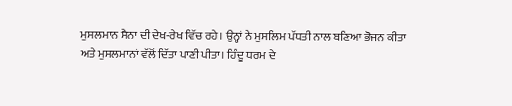ਮੁਸਲਮਾਨ ਸੈਨਾ ਦੀ ਦੇਖ-ਰੇਖ ਵਿੱਚ ਰਹੇ। ਉਨ੍ਹਾਂ ਨੇ ਮੁਸਲਿਮ ਪੱਧਤੀ ਨਾਲ ਬਣਿਆ ਭੋਜਨ ਕੀਤਾ ਅਤੇ ਮੁਸਲਮਾਨਾਂ ਵੱਲੋਂ ਦਿੱਤਾ ਪਾਣੀ ਪੀਤਾ। ਹਿੰਦੂ ਧਰਮ ਦੇ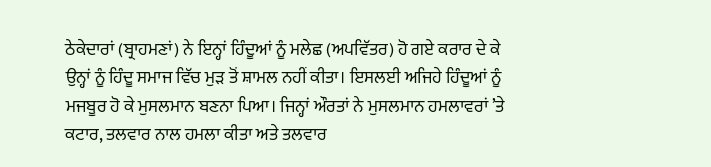ਠੇਕੇਦਾਰਾਂ (ਬ੍ਰਾਹਮਣਾਂ) ਨੇ ਇਨ੍ਹਾਂ ਹਿੰਦੂਆਂ ਨੂੰ ਮਲੇਛ (ਅਪਵਿੱਤਰ) ਹੋ ਗਏ ਕਰਾਰ ਦੇ ਕੇ ਉਨ੍ਹਾਂ ਨੂੰ ਹਿੰਦੂ ਸਮਾਜ ਵਿੱਚ ਮੁੜ ਤੋਂ ਸ਼ਾਮਲ ਨਹੀਂ ਕੀਤਾ। ਇਸਲਈ ਅਜਿਹੇ ਹਿੰਦੂਆਂ ਨੂੰ ਮਜਬੂਰ ਹੋ ਕੇ ਮੁਸਲਮਾਨ ਬਣਨਾ ਪਿਆ। ਜਿਨ੍ਹਾਂ ਔਰਤਾਂ ਨੇ ਮੁਸਲਮਾਨ ਹਮਲਾਵਰਾਂ ’ਤੇ ਕਟਾਰ, ਤਲਵਾਰ ਨਾਲ ਹਮਲਾ ਕੀਤਾ ਅਤੇ ਤਲਵਾਰ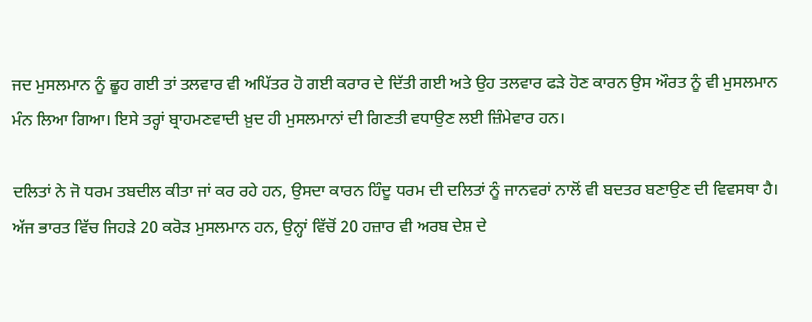ਜਦ ਮੁਸਲਮਾਨ ਨੂੰ ਛੂਹ ਗਈ ਤਾਂ ਤਲਵਾਰ ਵੀ ਅਪਿੱਤਰ ਹੋ ਗਈ ਕਰਾਰ ਦੇ ਦਿੱਤੀ ਗਈ ਅਤੇ ਉਹ ਤਲਵਾਰ ਫੜੇ ਹੋਣ ਕਾਰਨ ਉਸ ਔਰਤ ਨੂੰ ਵੀ ਮੁਸਲਮਾਨ ਮੰਨ ਲਿਆ ਗਿਆ। ਇਸੇ ਤਰ੍ਹਾਂ ਬ੍ਰਾਹਮਣਵਾਦੀ ਖ਼ੁਦ ਹੀ ਮੁਸਲਮਾਨਾਂ ਦੀ ਗਿਣਤੀ ਵਧਾਉਣ ਲਈ ਜ਼ਿੰਮੇਵਾਰ ਹਨ।

ਦਲਿਤਾਂ ਨੇ ਜੋ ਧਰਮ ਤਬਦੀਲ ਕੀਤਾ ਜਾਂ ਕਰ ਰਹੇ ਹਨ, ਉਸਦਾ ਕਾਰਨ ਹਿੰਦੂ ਧਰਮ ਦੀ ਦਲਿਤਾਂ ਨੂੰ ਜਾਨਵਰਾਂ ਨਾਲੋਂ ਵੀ ਬਦਤਰ ਬਣਾਉਣ ਦੀ ਵਿਵਸਥਾ ਹੈ। ਅੱਜ ਭਾਰਤ ਵਿੱਚ ਜਿਹੜੇ 20 ਕਰੋੜ ਮੁਸਲਮਾਨ ਹਨ, ਉਨ੍ਹਾਂ ਵਿੱਚੋਂ 20 ਹਜ਼ਾਰ ਵੀ ਅਰਬ ਦੇਸ਼ ਦੇ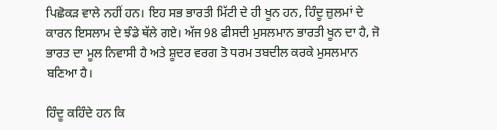ਪਿਛੋਕੜ ਵਾਲੇ ਨਹੀਂ ਹਨ। ਇਹ ਸਭ ਭਾਰਤੀ ਮਿੱਟੀ ਦੇ ਹੀ ਖੂਨ ਹਨ, ਹਿੰਦੂ ਜ਼ੁਲਮਾਂ ਦੇ ਕਾਰਨ ਇਸਲਾਮ ਦੇ ਝੰਡੇ ਥੱਲੇ ਗਏ। ਅੱਜ 98 ਫੀਸਦੀ ਮੁਸਲਮਾਨ ਭਾਰਤੀ ਖੂਨ ਦਾ ਹੈ, ਜੋ ਭਾਰਤ ਦਾ ਮੂਲ ਨਿਵਾਸੀ ਹੈ ਅਤੇ ਸ਼ੂਦਰ ਵਰਗ ਤੋ ਧਰਮ ਤਬਦੀਲ ਕਰਕੇ ਮੁਸਲਮਾਨ ਬਣਿਆ ਹੈ।

ਹਿੰਦੂ ਕਹਿੰਦੇ ਹਨ ਕਿ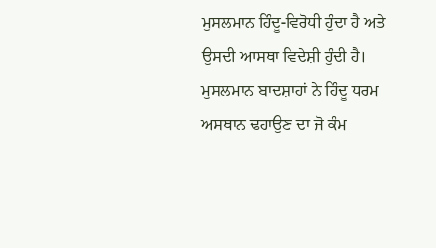ਮੁਸਲਮਾਨ ਹਿੰਦੂ-ਵਿਰੋਧੀ ਹੁੰਦਾ ਹੈ ਅਤੇ ਉਸਦੀ ਆਸਥਾ ਵਿਦੇਸ਼ੀ ਹੁੰਦੀ ਹੈ। ਮੁਸਲਮਾਨ ਬਾਦਸ਼ਾਹਾਂ ਨੇ ਹਿੰਦੂ ਧਰਮ ਅਸਥਾਨ ਢਹਾਉਣ ਦਾ ਜੋ ਕੰਮ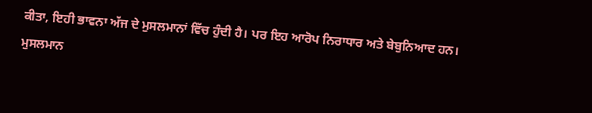ਕੀਤਾ, ਇਹੀ ਭਾਵਨਾ ਅੱਜ ਦੇ ਮੁਸਲਮਾਨਾਂ ਵਿੱਚ ਹੁੰਦੀ ਹੈ। ਪਰ ਇਹ ਆਰੋਪ ਨਿਰਾਧਾਰ ਅਤੇ ਬੇਬੁਨਿਆਦ ਹਨ। ਮੁਸਲਮਾਨ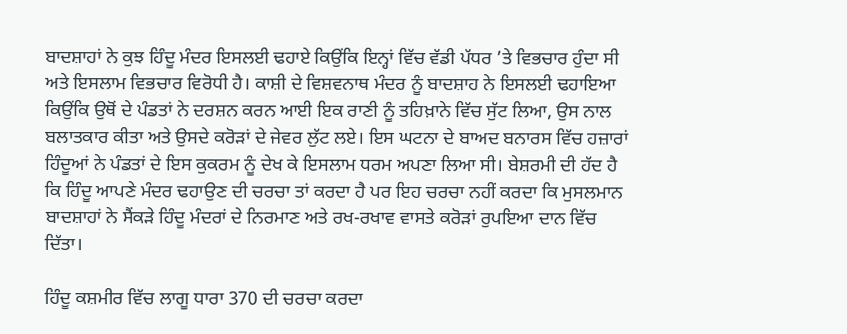ਬਾਦਸ਼ਾਹਾਂ ਨੇ ਕੁਝ ਹਿੰਦੂ ਮੰਦਰ ਇਸਲਈ ਢਹਾਏ ਕਿਉਂਕਿ ਇਨ੍ਹਾਂ ਵਿੱਚ ਵੱਡੀ ਪੱਧਰ ’ਤੇ ਵਿਭਚਾਰ ਹੁੰਦਾ ਸੀ ਅਤੇ ਇਸਲਾਮ ਵਿਭਚਾਰ ਵਿਰੋਧੀ ਹੈ। ਕਾਸ਼ੀ ਦੇ ਵਿਸ਼ਵਨਾਥ ਮੰਦਰ ਨੂੰ ਬਾਦਸ਼ਾਹ ਨੇ ਇਸਲਈ ਢਹਾਇਆ ਕਿਉਂਕਿ ਉਥੋਂ ਦੇ ਪੰਡਤਾਂ ਨੇ ਦਰਸ਼ਨ ਕਰਨ ਆਈ ਇਕ ਰਾਣੀ ਨੂੰ ਤਹਿਖ਼ਾਨੇ ਵਿੱਚ ਸੁੱਟ ਲਿਆ, ਉਸ ਨਾਲ ਬਲਾਤਕਾਰ ਕੀਤਾ ਅਤੇ ਉਸਦੇ ਕਰੋੜਾਂ ਦੇ ਜੇਵਰ ਲੁੱਟ ਲਏ। ਇਸ ਘਟਨਾ ਦੇ ਬਾਅਦ ਬਨਾਰਸ ਵਿੱਚ ਹਜ਼ਾਰਾਂ ਹਿੰਦੂਆਂ ਨੇ ਪੰਡਤਾਂ ਦੇ ਇਸ ਕੁਕਰਮ ਨੂੰ ਦੇਖ ਕੇ ਇਸਲਾਮ ਧਰਮ ਅਪਣਾ ਲਿਆ ਸੀ। ਬੇਸ਼ਰਮੀ ਦੀ ਹੱਦ ਹੈ ਕਿ ਹਿੰਦੂ ਆਪਣੇ ਮੰਦਰ ਢਹਾਉਣ ਦੀ ਚਰਚਾ ਤਾਂ ਕਰਦਾ ਹੈ ਪਰ ਇਹ ਚਰਚਾ ਨਹੀਂ ਕਰਦਾ ਕਿ ਮੁਸਲਮਾਨ ਬਾਦਸ਼ਾਹਾਂ ਨੇ ਸੈਂਕੜੇ ਹਿੰਦੂ ਮੰਦਰਾਂ ਦੇ ਨਿਰਮਾਣ ਅਤੇ ਰਖ-ਰਖਾਵ ਵਾਸਤੇ ਕਰੋੜਾਂ ਰੁਪਇਆ ਦਾਨ ਵਿੱਚ ਦਿੱਤਾ।

ਹਿੰਦੂ ਕਸ਼ਮੀਰ ਵਿੱਚ ਲਾਗੂ ਧਾਰਾ 370 ਦੀ ਚਰਚਾ ਕਰਦਾ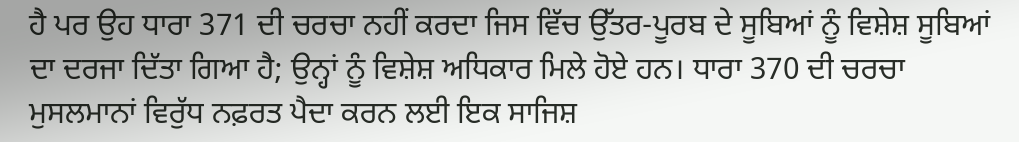ਹੈ ਪਰ ਉਹ ਧਾਰਾ 371 ਦੀ ਚਰਚਾ ਨਹੀਂ ਕਰਦਾ ਜਿਸ ਵਿੱਚ ਉੱਤਰ-ਪੂਰਬ ਦੇ ਸੂਬਿਆਂ ਨੂੰ ਵਿਸ਼ੇਸ਼ ਸੂਬਿਆਂ ਦਾ ਦਰਜਾ ਦਿੱਤਾ ਗਿਆ ਹੈ; ਉਨ੍ਹਾਂ ਨੂੰ ਵਿਸ਼ੇਸ਼ ਅਧਿਕਾਰ ਮਿਲੇ ਹੋਏ ਹਨ। ਧਾਰਾ 370 ਦੀ ਚਰਚਾ ਮੁਸਲਮਾਨਾਂ ਵਿਰੁੱਧ ਨਫ਼ਰਤ ਪੈਦਾ ਕਰਨ ਲਈ ਇਕ ਸਾਜਿਸ਼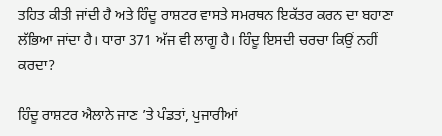ਤਹਿਤ ਕੀਤੀ ਜਾਂਦੀ ਹੈ ਅਤੇ ਹਿੰਦੂ ਰਾਸ਼ਟਰ ਵਾਸਤੇ ਸਮਰਥਨ ਇਕੱਤਰ ਕਰਨ ਦਾ ਬਹਾਣਾ ਲੱਭਿਆ ਜਾਂਦਾ ਹੈ। ਧਾਰਾ 371 ਅੱਜ ਵੀ ਲਾਗੂ ਹੈ। ਹਿੰਦੂ ਇਸਦੀ ਚਰਚਾ ਕਿਉਂ ਨਹੀਂ ਕਰਦਾ?

ਹਿੰਦੂ ਰਾਸ਼ਟਰ ਐਲਾਨੇ ਜਾਣ ’ਤੇ ਪੰਡਤਾਂ, ਪੁਜਾਰੀਆਂ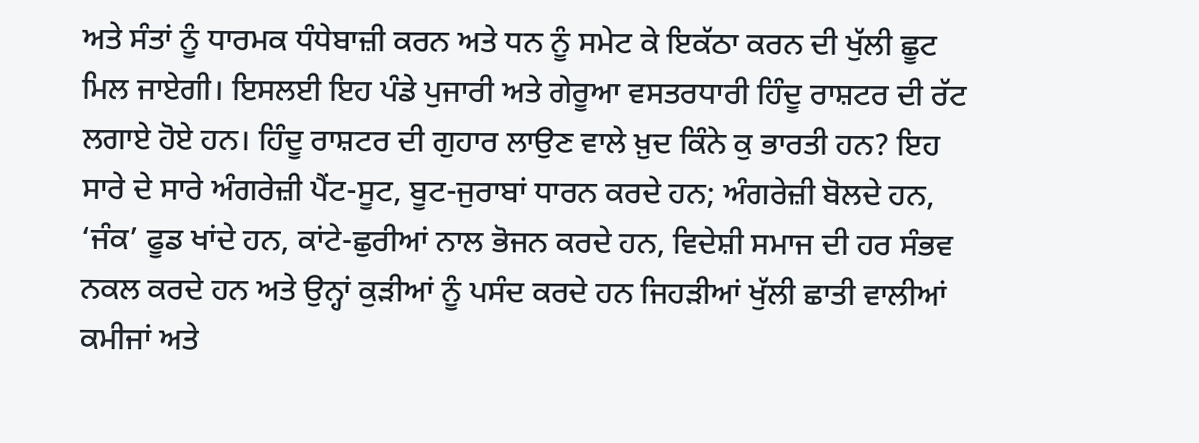ਅਤੇ ਸੰਤਾਂ ਨੂੰ ਧਾਰਮਕ ਧੰਧੇਬਾਜ਼ੀ ਕਰਨ ਅਤੇ ਧਨ ਨੂੰ ਸਮੇਟ ਕੇ ਇਕੱਠਾ ਕਰਨ ਦੀ ਖੁੱਲੀ ਛੂਟ ਮਿਲ ਜਾਏਗੀ। ਇਸਲਈ ਇਹ ਪੰਡੇ ਪੁਜਾਰੀ ਅਤੇ ਗੇਰੂਆ ਵਸਤਰਧਾਰੀ ਹਿੰਦੂ ਰਾਸ਼ਟਰ ਦੀ ਰੱਟ ਲਗਾਏ ਹੋਏ ਹਨ। ਹਿੰਦੂ ਰਾਸ਼ਟਰ ਦੀ ਗੁਹਾਰ ਲਾਉਣ ਵਾਲੇ ਖ਼ੁਦ ਕਿੰਨੇ ਕੁ ਭਾਰਤੀ ਹਨ? ਇਹ ਸਾਰੇ ਦੇ ਸਾਰੇ ਅੰਗਰੇਜ਼ੀ ਪੈਂਟ-ਸੂਟ, ਬੂਟ-ਜੁਰਾਬਾਂ ਧਾਰਨ ਕਰਦੇ ਹਨ; ਅੰਗਰੇਜ਼ੀ ਬੋਲਦੇ ਹਨ, ‘ਜੰਕ’ ਫੂਡ ਖਾਂਦੇ ਹਨ, ਕਾਂਟੇ-ਛੁਰੀਆਂ ਨਾਲ ਭੋਜਨ ਕਰਦੇ ਹਨ, ਵਿਦੇਸ਼ੀ ਸਮਾਜ ਦੀ ਹਰ ਸੰਭਵ ਨਕਲ ਕਰਦੇ ਹਨ ਅਤੇ ਉਨ੍ਹਾਂ ਕੁੜੀਆਂ ਨੂੰ ਪਸੰਦ ਕਰਦੇ ਹਨ ਜਿਹੜੀਆਂ ਖੁੱਲੀ ਛਾਤੀ ਵਾਲੀਆਂ ਕਮੀਜਾਂ ਅਤੇ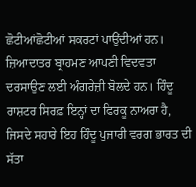ਛੋਟੀਆਂਛੋਟੀਆਂ ਸਕਰਟਾਂ ਪਾਉਂਦੀਆਂ ਹਨ। ਜ਼ਿਆਦਾਤਰ ਬ੍ਰਾਹਮਣ ਆਪਣੀ ਵਿਦਵਤਾ ਦਰਸਾਉਣ ਲਈ ਅੰਗਰੇਜ਼ੀ ਬੋਲਦੇ ਹਨ। ਹਿੰਦੂ ਰਾਸ਼ਟਰ ਸਿਰਫ਼ ਇਨ੍ਹਾਂ ਦਾ ਫਿਰਕੂ ਨਾਅਰਾ ਹੈ, ਜਿਸਦੇ ਸਹਾਰੇ ਇਹ ਹਿੰਦੂ ਪੁਜਾਰੀ ਵਰਗ ਭਾਰਤ ਦੀ ਸੱਤਾ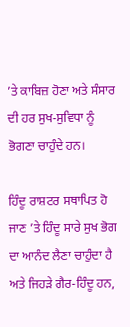’ਤੇ ਕਾਬਿਜ਼ ਹੋਣਾ ਅਤੇ ਸੰਸਾਰ ਦੀ ਹਰ ਸੁਖ-ਸੁਵਿਧਾ ਨੂੰ ਭੋਗਣਾ ਚਾਹੁੰਦੇ ਹਨ।

ਹਿੰਦੂ ਰਾਸ਼ਟਰ ਸਥਾਪਿਤ ਹੋ ਜਾਣ ’ਤੇ ਹਿੰਦੂ ਸਾਰੇ ਸੁਖ ਭੋਗ ਦਾ ਆਨੰਦ ਲੈਣਾ ਚਾਹੁੰਦਾ ਹੈ ਅਤੇ ਜਿਹੜੇ ਗੈਰ-ਹਿੰਦੂ ਹਨ,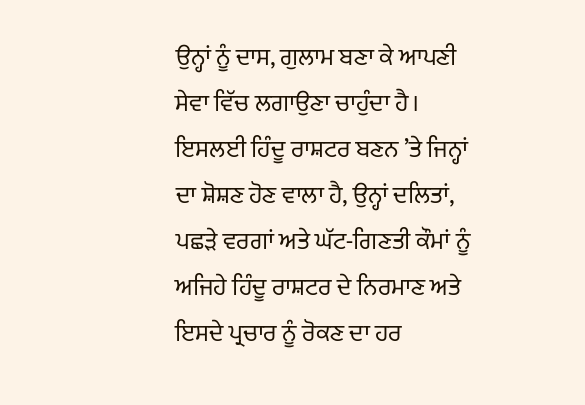ਉਨ੍ਹਾਂ ਨੂੰ ਦਾਸ, ਗੁਲਾਮ ਬਣਾ ਕੇ ਆਪਣੀ ਸੇਵਾ ਵਿੱਚ ਲਗਾਉਣਾ ਚਾਹੁੰਦਾ ਹੈ। ਇਸਲਈ ਹਿੰਦੂ ਰਾਸ਼ਟਰ ਬਣਨ ’ਤੇ ਜਿਨ੍ਹਾਂ ਦਾ ਸ਼ੋਸ਼ਣ ਹੋਣ ਵਾਲਾ ਹੈ, ਉਨ੍ਹਾਂ ਦਲਿਤਾਂ, ਪਛੜੇ ਵਰਗਾਂ ਅਤੇ ਘੱਟ-ਗਿਣਤੀ ਕੌਮਾਂ ਨੂੰ ਅਜਿਹੇ ਹਿੰਦੂ ਰਾਸ਼ਟਰ ਦੇ ਨਿਰਮਾਣ ਅਤੇ ਇਸਦੇ ਪ੍ਰਚਾਰ ਨੂੰ ਰੋਕਣ ਦਾ ਹਰ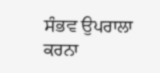ਸੰਭਵ ਉਪਰਾਲਾ ਕਰਨਾ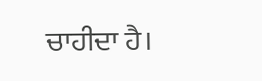ਚਾਹੀਦਾ ਹੈ।